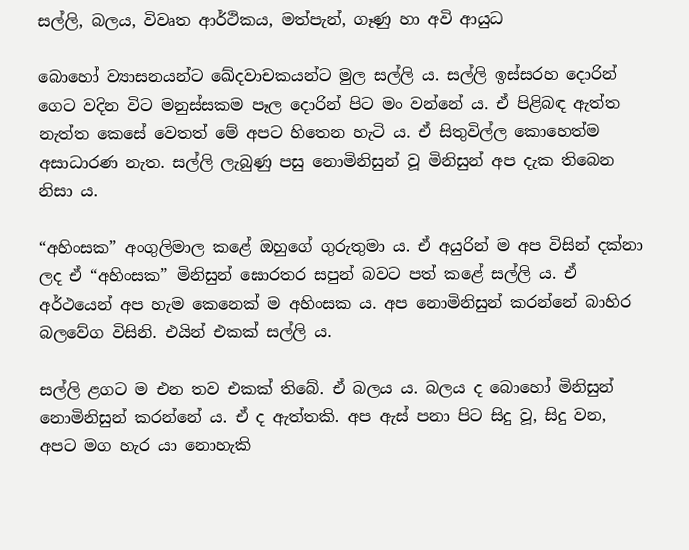සල්ලි, බලය, විවෘත ආර්ථිකය, මත්පැන්, ගෑණු හා අවි ආයුධ

බොහෝ ව්‍යාසනයන්ට ඛේදවාචකයන්ට මුල සල්ලි ය. සල්ලි ඉස්සරහ දොරින් ගෙට වදින විට මනුස්සකම පෑල දොරින් පිට මං වන්නේ ය. ඒ පිළිබඳ ඇත්ත නැත්ත කෙසේ වෙතත් මේ අපට හිතෙන හැටි ය. ඒ සිතුවිල්ල කොහෙත්ම අසාධාරණ නැත. සල්ලි ලැබුණු පසු නොමිනිසුන් වූ මිනිසුන් අප දැක තිබෙන නිසා ය.

“අහිංසක” අංගුලිමාල කළේ ඔහුගේ ගුරුතුමා ය. ඒ අයුරින් ම අප විසින් දක්නා ලද ඒ “අහිංසක” මිනිසුන් ඝොරතර සපුන් බවට පත් කළේ සල්ලි ය. ඒ අර්ථයෙන් අප හැම කෙනෙක් ම අහිංසක ය. අප නොමිනිසුන් කරන්නේ බාහිර බලවේග විසිනි. එයින් එකක් සල්ලි ය.

සල්ලි ළගට ම එන තව එකක් තිබේ. ඒ බලය ය. බලය ද බොහෝ මිනිසුන් නොමිනිසුන් කරන්නේ ය. ඒ ද ඇත්තකි. අප ඇස් පනා පිට සිදු වූ, සිදු වන,  අපට මග හැර යා නොහැකි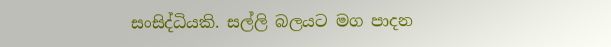සංසිද්ධියකි. සල්ලි බලයට මග පාදන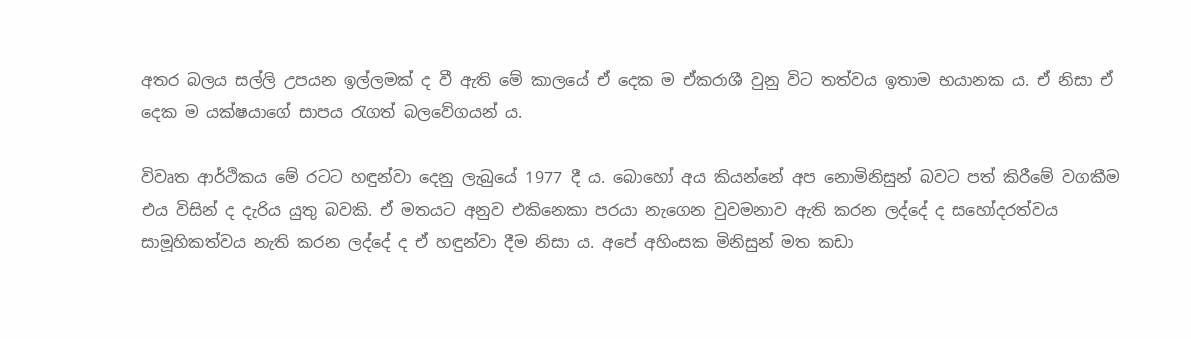අතර බලය සල්ලි උපයන ඉල්ලමක් ද වී ඇති මේ කාලයේ ඒ දෙක ම ඒකරාශී වුනු විට තත්වය ඉතාම භයානක ය. ඒ නිසා ඒ දෙක ම යක්ෂයාගේ සාපය රැගත් බලවේගයන් ය.

විවෘත ආර්ථිකය මේ රටට හඳුන්වා දෙනු ලැබුයේ 1977 දී ය. බොහෝ අය කියන්නේ අප නොමිනිසුන් බවට පත් කිරීමේ වගකීම එය විසින් ද දැරිය යුතු බවකි. ඒ මතයට අනුව එකිනෙකා පරයා නැගෙන වුවමනාව ඇති කරන ලද්දේ ද සහෝදරත්වය සාමූහිකත්වය නැති කරන ලද්දේ ද ඒ හඳුන්වා දීම නිසා ය. අපේ අහිංසක මිනිසුන් මත කඩා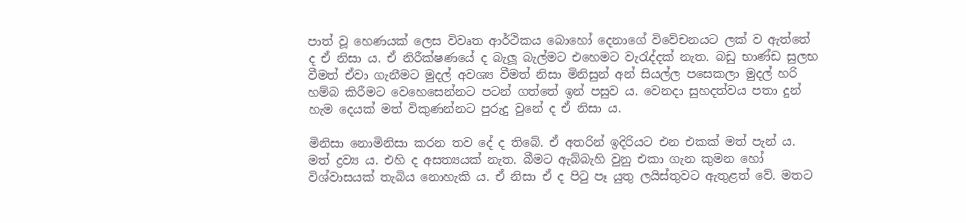පාත් වූ හෙණයක් ලෙස විවෘත ආර්ථිකය බොහෝ දෙනාගේ විවේචනයට ලක් ව ඇත්තේ ද ඒ නිසා ය. ඒ නිරීක්ෂණයේ ද බැලූ බැල්මට එහෙමට වැරැද්දක් නැත. බඩු භාණ්ඩ සුලභ වීමත් ඒවා ගැනීමට මුදල් අවශ්‍ය වීමත් නිසා මිනිසුන් අන් සියල්ල පසෙකලා මුදල් හරි හම්බ කිරීමට වෙහෙසෙන්නට පටන් ගත්තේ ඉන් පසුව ය. වෙනදා සුහදත්වය පතා දුන් හැම දෙයක් මත් විකුණන්නට පුරුදු වුනේ ද ඒ නිසා ය.

මිනිසා නොමිනිසා කරන තව දේ ද තිබේ. ඒ අතරින් ඉදිරියට එන එකක් මත් පැන් ය. මත් ද්‍රව්‍ය ය. එහි ද අසත්‍යයක් නැත. බීමට ඇබ්බැහි වුනු එකා ගැන කුමන හෝ විශ්වාසයක් තැබිය නොහැකි ය. ඒ නිසා ඒ ද පිටු පෑ යුතු ලයිස්තුවට ඇතුළත් වේ. මතට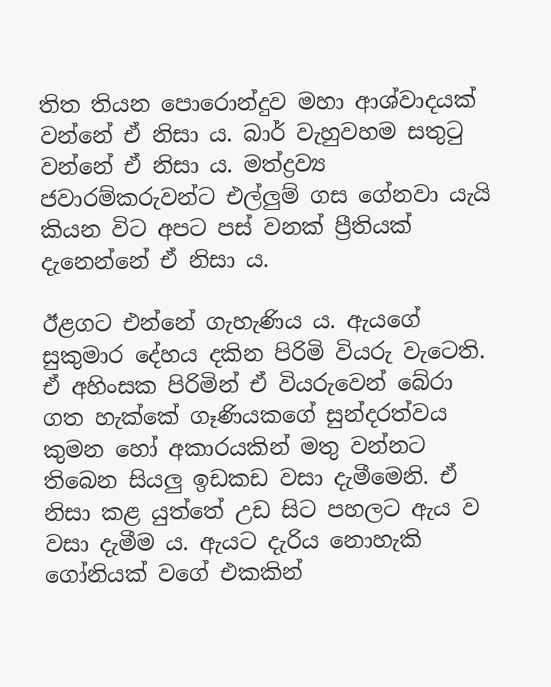තිත තියන පොරොන්දුව මහා ආශ්වාදයක් වන්නේ ඒ නිසා ය. බාර් වැහුවහම සතුටු වන්නේ ඒ නිසා ය. මත්ද්‍රව්‍ය ජවාරම්කරුවන්ට එල්ලුම් ගස ගේනවා යැයි කියන විට අපට පස් වනක් ප්‍රීතියක් දැනෙන්නේ ඒ නිසා ය.

ඊළගට එන්නේ ගැහැණිය ය. ඇයගේ සුකුමාර දේහය දකින පිරිමි වියරු වැටෙති. ඒ අහිංසක පිරිමින් ඒ වියරුවෙන් බේරා ගත හැක්කේ ගෑණියකගේ සුන්දරත්වය කුමන හෝ අකාරයකින් මතු වන්නට තිබෙන සියලු ඉඩකඩ වසා දැමීමෙනි. ඒ නිසා කළ යුත්තේ උඩ සිට පහලට ඇය ව වසා දැමීම ය. ඇයට දැරිය නොහැකි ගෝනියක් වගේ එකකින්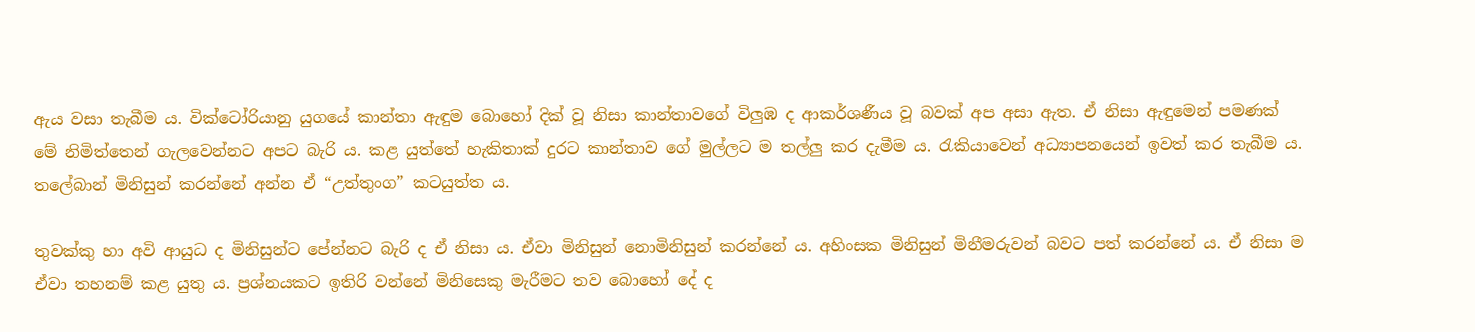ඇය වසා තැබීම ය. වික්ටෝරියානු යුගයේ කාන්තා ඇඳුම බොහෝ දික් වූ නිසා කාන්තාවගේ විලුඹ ද ආකර්ශණීය වූ බවක් අප අසා ඇත. ඒ නිසා ඇඳුමෙන් පමණක් මේ නිමිත්තෙන් ගැලවෙන්නට අපට බැරි ය. කළ යුත්තේ හැකිතාක් දුරට කාන්තාව ගේ මුල්ලට ම තල්ලු කර දැමීම ය. රැකියාවෙන් අධ්‍යාපනයෙන් ඉවත් කර තැබීම ය. තලේබාන් මිනිසුන් කරන්නේ අන්න ඒ “උත්තුංග” කටයුත්ත ය.

තුවක්කු හා අවි ආයුධ ද මිනිසුන්ට පේන්නට බැරි ද ඒ නිසා ය. ඒවා මිනිසුන් නොමිනිසුන් කරන්නේ ය. අහිංසක මිනිසුන් මිනීමරුවන් බවට පත් කරන්නේ ය. ඒ නිසා ම ඒවා තහනම් කළ යුතු ය. ප්‍රශ්නයකට ඉතිරි වන්නේ මිනිසෙකු මැරීමට තව බොහෝ දේ ද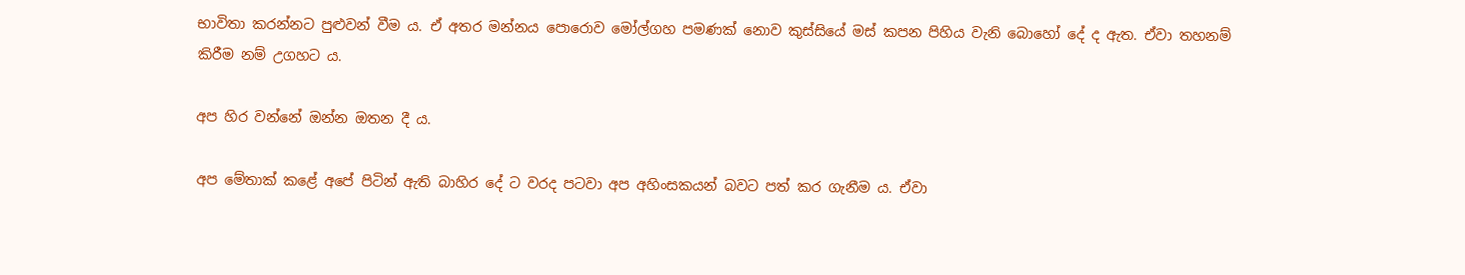භාවිතා කරන්නට පුළුවන් වීම ය. ඒ අතර මන්නය පොරොව මෝල්ගහ පමණක් නොව කුස්සියේ මස් කපන පිහිය වැනි බොහෝ දේ ද ඇත. ඒවා තහනම් කිරීම නම් උගහට ය.

අප හිර වන්නේ ඔන්න ඔතන දී ය.

අප මේතාක් කළේ අපේ පිටින් ඇති බාහිර දේ ට වරද පටවා අප අහිංසකයන් බවට පත් කර ගැනීම ය. ඒවා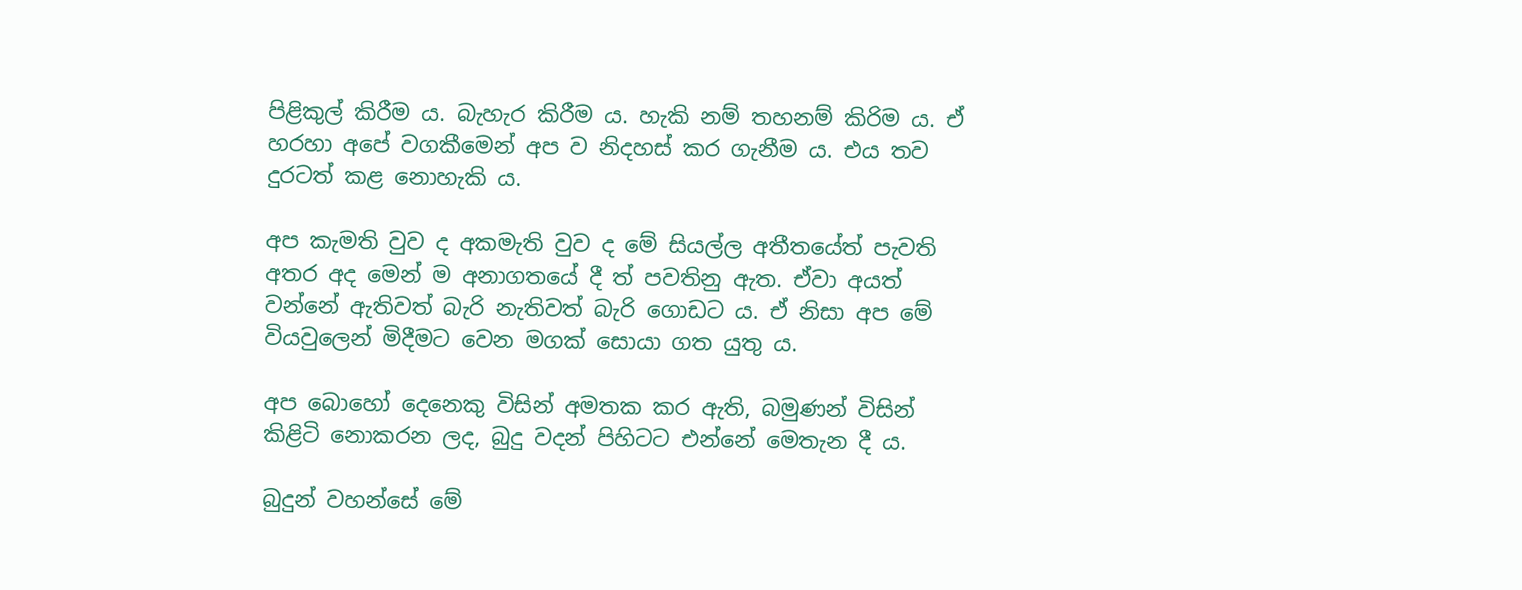පිළිකුල් කිරීම ය. බැහැර කිරීම ය. හැකි නම් තහනම් කිරිම ය. ඒ හරහා අපේ වගකීමෙන් අප ව නිදහස් කර ගැනීම ය. එය තව දුරටත් කළ නොහැකි ය.

අප කැමති වුව ද අකමැති වුව ද මේ සියල්ල අතීතයේත් පැවති අතර අද මෙන් ම අනාගතයේ දී ත් පවතිනු ඇත. ඒවා අයත් වන්නේ ඇතිවත් බැරි නැතිවත් බැරි ගොඩට ය. ඒ නිසා අප මේ වියවුලෙන් මිදීමට වෙන මගක් සොයා ගත යුතු ය.

අප බොහෝ දෙනෙකු විසින් අමතක කර ඇති, බමුණන් විසින් කිළිටි නොකරන ලද, බුදු වදන් පිහිටට එන්නේ මෙතැන දී ය.

බුදුන් වහන්සේ මේ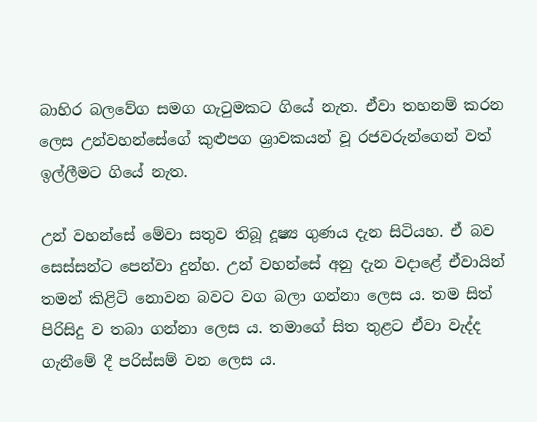බාහිර බලවේග සමග ගැටුමකට ගියේ නැත. ඒවා තහනම් කරන ලෙස උන්වහන්සේගේ කුළුපග ශ්‍රාවකයන් වූ රජවරුන්ගෙන් වත් ඉල්ලීමට ගියේ නැත.

උන් වහන්සේ මේවා සතුව තිබූ දූෂ්‍ය ගුණය දැන සිටියහ. ඒ බව සෙස්සන්ට පෙන්වා දුන්හ. උන් වහන්සේ අනු දැන වදාළේ ඒවායින් තමන් කිළිටි නොවන බවට වග බලා ගන්නා ලෙස ය. තම සිත් පිරිසිදු ව තබා ගන්නා ලෙස ය. තමාගේ සිත තුළට ඒවා වැද්ද ගැනීමේ දී පරිස්සම් වන ලෙස ය.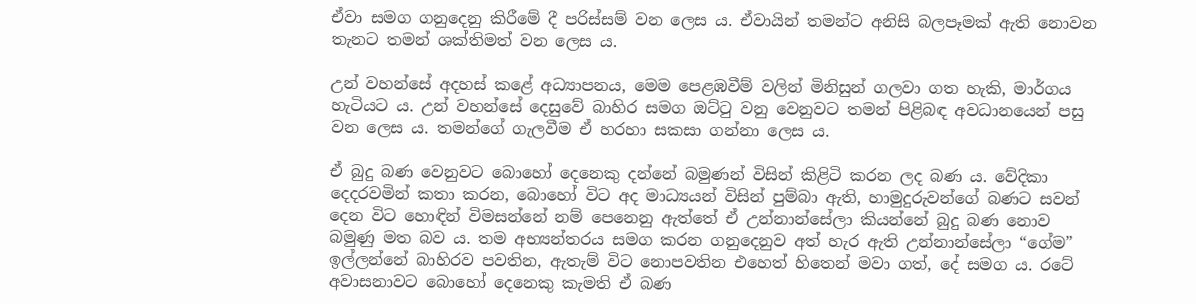ඒවා සමග ගනුදෙනු කිරීමේ දී පරිස්සම් වන ලෙස ය. ඒවායින් තමන්ට අනිසි බලපෑමක් ඇති නොවන තැනට තමන් ශක්තිමත් වන ලෙස ය.

උන් වහන්සේ අදහස් කළේ අධ්‍යාපනය, මෙම පෙළඹවීම් වලින් මිනිසුන් ගලවා ගත හැකි, මාර්ගය හැටියට ය. උන් වහන්සේ දෙසුවේ බාහිර සමග ඔට්ටු වනු වෙනුවට තමන් පිළිබඳ අවධානයෙන් පසු වන ලෙස ය. තමන්ගේ ගැලවීම ඒ හරහා සකසා ගන්නා ලෙස ය.

ඒ බුදු බණ වෙනුවට බොහෝ දෙනෙකු දන්නේ බමුණන් විසින් කිළිටි කරන ලද බණ ය. වේදිකා දෙදරවමින් කතා කරන, බොහෝ විට අද මාධ්‍යයන් විසින් පුම්බා ඇති, හාමුදුරුවන්ගේ බණට සවන් දෙන විට හොඳින් විමසන්නේ නම් පෙනෙනු ඇත්තේ ඒ උන්නාන්සේලා කියන්නේ බුදු බණ නොව බමුණු මත බව ය. තම අභ්‍යන්තරය සමග කරන ගනුදෙනුව අත් හැර ඇති උන්නාන්සේලා “ගේම” ඉල්ලන්නේ බාහිරව පවතින, ඇතැම් විට නොපවතින එහෙත් හිතෙන් මවා ගත්, දේ සමග ය. රටේ අවාසනාවට බොහෝ දෙනෙකු කැමති ඒ බණ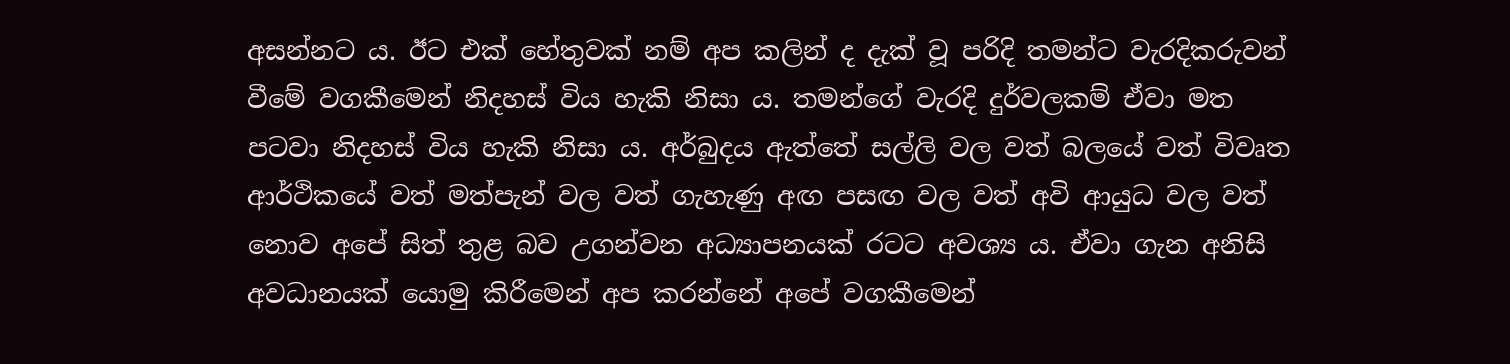අසන්නට ය. ඊට එක් හේතුවක් නම් අප කලින් ද දැක් වූ පරිදි තමන්ට වැරදිකරුවන් වීමේ වගකීමෙන් නිදහස් විය හැකි නිසා ය. තමන්ගේ වැරදි දුර්වලකම් ඒවා මත පටවා නිදහස් විය හැකි නිසා ය. අර්බුදය ඇත්තේ සල්ලි වල වත් බලයේ වත් විවෘත ආර්ථිකයේ වත් මත්පැන් වල වත් ගැහැණු අඟ පසඟ වල වත් අවි ආයුධ වල වත් නොව අපේ සිත් තුළ බව උගන්වන අධ්‍යාපනයක් රටට අවශ්‍ය ය. ඒවා ගැන අනිසි අවධානයක් යොමු කිරීමෙන් අප කරන්නේ අපේ වගකීමෙන්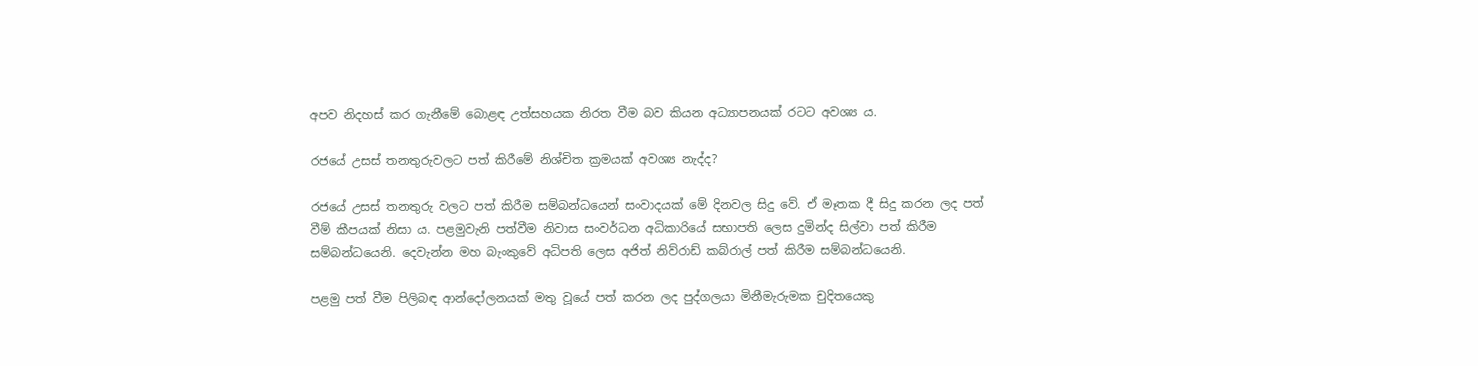අපව නිදහස් කර ගැනීමේ බොළඳ උත්සහයක නිරත වීම බව කියන අධ්‍යාපනයක් රටට අවශ්‍ය ය.

රජයේ උසස් තනතුරුවලට පත් කිරීමේ නිශ්චිත ක්‍රමයක් අවශ්‍ය නැද්ද?

රජයේ උසස් තනතුරු වලට පත් කිරීම සම්බන්ධයෙන් සංවාදයක් මේ දිනවල සිදු වේ. ඒ මෑතක දී සිදු කරන ලද පත් වීම් කීපයක් නිසා ය. පළමුවැනි පත්වීම නිවාස සංවර්ධන අධිකාරියේ සභාපති ලෙස දුමින්ද සිල්වා පත් කිරීම සම්බන්ධයෙනි. දෙවැන්න මහ බැංකුවේ අධිපති ලෙස අජිත් නිව්රාඩ් කබ්රාල් පත් කිරීම සම්බන්ධයෙනි.

පළමු පත් වීම පිලිබඳ ආන්දෝලනයක් මතු වූයේ පත් කරන ලද පුද්ගලයා මිනීමැරුමක චුදිතයෙකු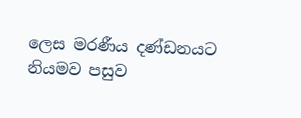ලෙස මරණීය දණ්ඩනයට නියමව පසුව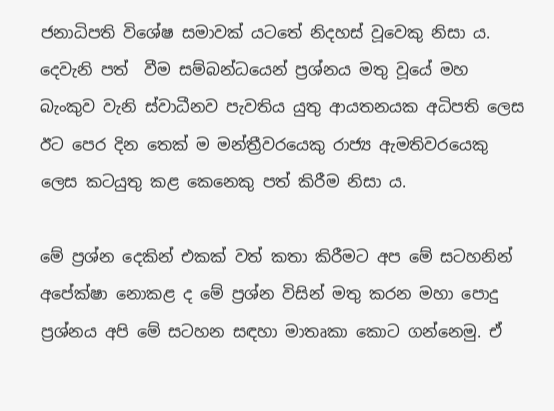ජනාධිපති විශේෂ සමාවක් යටතේ නිදහස් වූවෙකු නිසා ය. දෙවැනි පත්  වීම සම්බන්ධයෙන් ප්‍රශ්නය මතු වූයේ මහ බැංකුව වැනි ස්වාධීනව පැවතිය යුතු ආයතනයක අධිපති ලෙස ඊට පෙර දින තෙක් ම මන්ත්‍රීවරයෙකු රාජ්‍ය ඇමතිවරයෙකු ලෙස කටයුතු කළ කෙනෙකු පත් කිරීම නිසා ය.

මේ ප්‍රශ්න දෙකින් එකක් වත් කතා කිරීමට අප මේ සටහනින් අපේක්ෂා නොකළ ද මේ ප්‍රශ්න විසින් මතු කරන මහා පොදු ප්‍රශ්නය අපි මේ සටහන සඳහා මාතෘකා කොට ගන්නෙමු. ඒ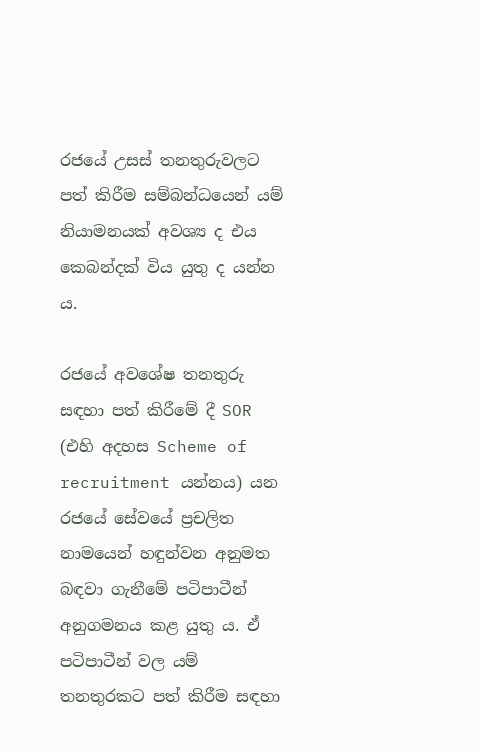රජයේ උසස් තනතුරුවලට පත් කිරීම සම්බන්ධයෙන් යම් නියාමනයක් අවශ්‍ය ද එය කෙබන්දක් විය යුතු ද යන්න ය.

රජයේ අවශේෂ තනතුරු සඳහා පත් කිරීමේ දී SOR (එහි අදහස Scheme of recruitment යන්නය) යන රජයේ සේවයේ ප්‍රචලිත නාමයෙන් හඳුන්වන අනුමත බඳවා ගැනීමේ පටිපාටීන් අනුගමනය කළ යුතු ය. ඒ පටිපාටීන් වල යම් තනතුරකට පත් කිරීම සඳහා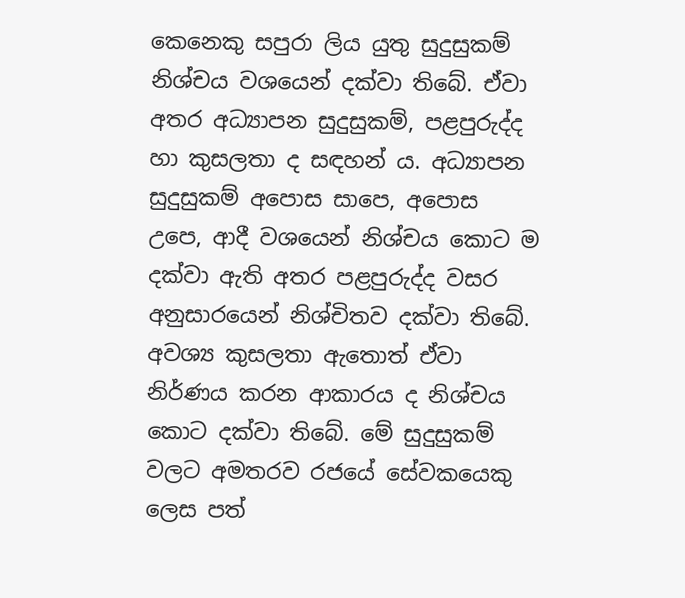කෙනෙකු සපුරා ලිය යුතු සුදුසුකම් නිශ්චය වශයෙන් දක්වා තිබේ. ඒවා අතර අධ්‍යාපන සුදුසුකම්, පළපුරුද්ද හා කුසලතා ද සඳහන් ය. අධ්‍යාපන සුදුසුකම් අපොස සාපෙ, අපොස උපෙ, ආදී වශයෙන් නිශ්චය කොට ම දක්වා ඇති අතර පළපුරුද්ද වසර අනුසාරයෙන් නිශ්චිතව දක්වා තිබේ. අවශ්‍ය කුසලතා ඇතොත් ඒවා නිර්ණය කරන ආකාරය ද නිශ්චය කොට දක්වා තිබේ. මේ සුදුසුකම් වලට අමතරව රජයේ සේවකයෙකු ලෙස පත්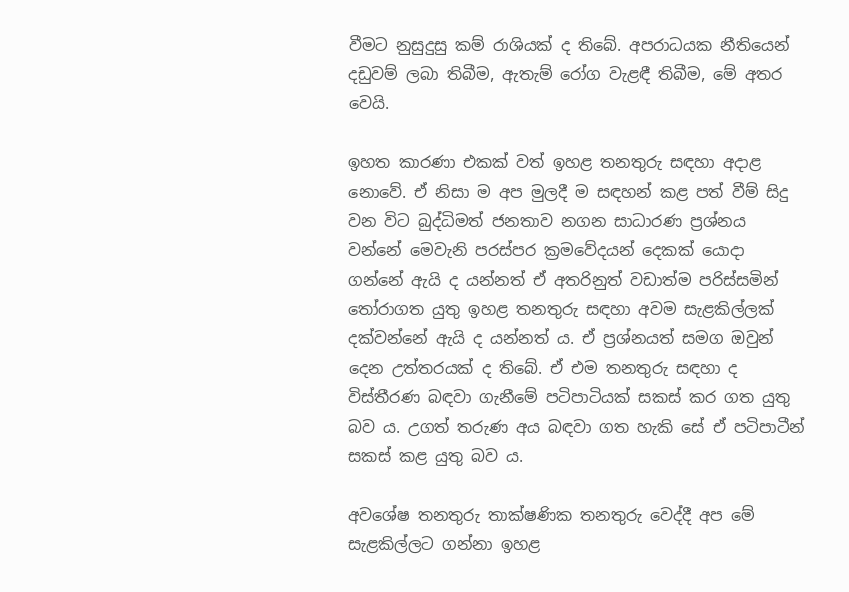වීමට නුසුදුසු කම් රාශියක් ද තිබේ. අපරාධයක නීතියෙන් දඩුවම් ලබා තිබීම, ඇතැම් රෝග වැළඳී තිබීම, මේ අතර වෙයි.

ඉහත කාරණා එකක් වත් ඉහළ තනතුරු සඳහා අදාළ නොවේ. ඒ නිසා ම අප මුලදී ම සඳහන් කළ පත් වීම් සිදු වන විට බුද්ධිමත් ජනතාව නගන සාධාරණ ප්‍රශ්නය වන්නේ මෙවැනි පරස්පර ක්‍රමවේදයන් දෙකක් යොදා ගන්නේ ඇයි ද යන්නත් ඒ අතරිනුත් වඩාත්ම පරිස්සමින් තෝරාගත යුතු ඉහළ තනතුරු සඳහා අවම සැළකිල්ලක් දක්වන්නේ ඇයි ද යන්නත් ය. ඒ ප්‍රශ්නයත් සමග ඔවුන් දෙන උත්තරයක් ද තිබේ. ඒ එම තනතුරු සඳහා ද විස්තීරණ බඳවා ගැනීමේ පටිපාටියක් සකස් කර ගත යුතු බව ය. උගත් තරුණ අය බඳවා ගත හැකි සේ ඒ පටිපාටීන් සකස් කළ යුතු බව ය.

අවශේෂ තනතුරු තාක්ෂණික තනතුරු වෙද්දී අප මේ සැළකිල්ලට ගන්නා ඉහළ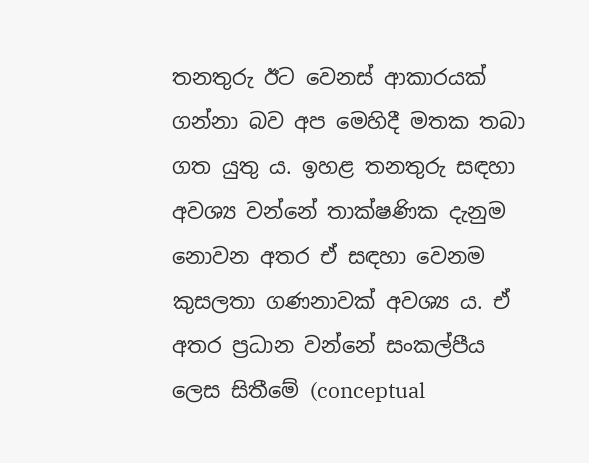තනතුරු ඊට වෙනස් ආකාරයක් ගන්නා බව අප මෙහිදී මතක තබා ගත යුතු ය. ඉහළ තනතුරු සඳහා අවශ්‍ය වන්නේ තාක්ෂණික දැනුම නොවන අතර ඒ සඳහා වෙනම කුසලතා ගණනාවක් අවශ්‍ය ය. ඒ අතර ප්‍රධාන වන්නේ සංකල්පීය ලෙස සිතීමේ (conceptual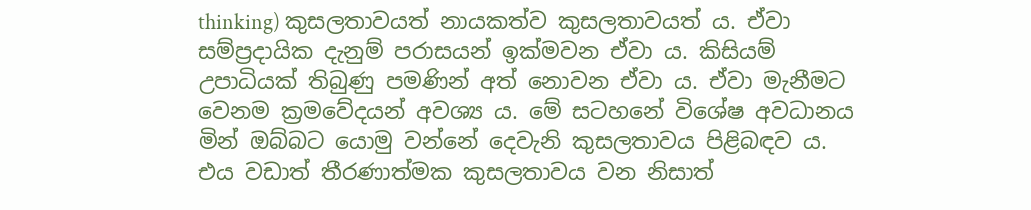thinking) කුසලතාවයත් නායකත්ව කුසලතාවයත් ය. ඒවා සම්ප්‍රදායික දැනුම් පරාසයන් ඉක්මවන ඒවා ය. කිසියම් උපාධියක් තිබුණු පමණින් අත් නොවන ඒවා ය. ඒවා මැනීමට වෙනම ක්‍රමවේදයන් අවශ්‍ය ය. මේ සටහනේ විශේෂ අවධානය මින් ඔබ්බට යොමු වන්නේ දෙවැනි කුසලතාවය පිළිබඳව ය. එය වඩාත් තීරණාත්මක කුසලතාවය වන නිසාත්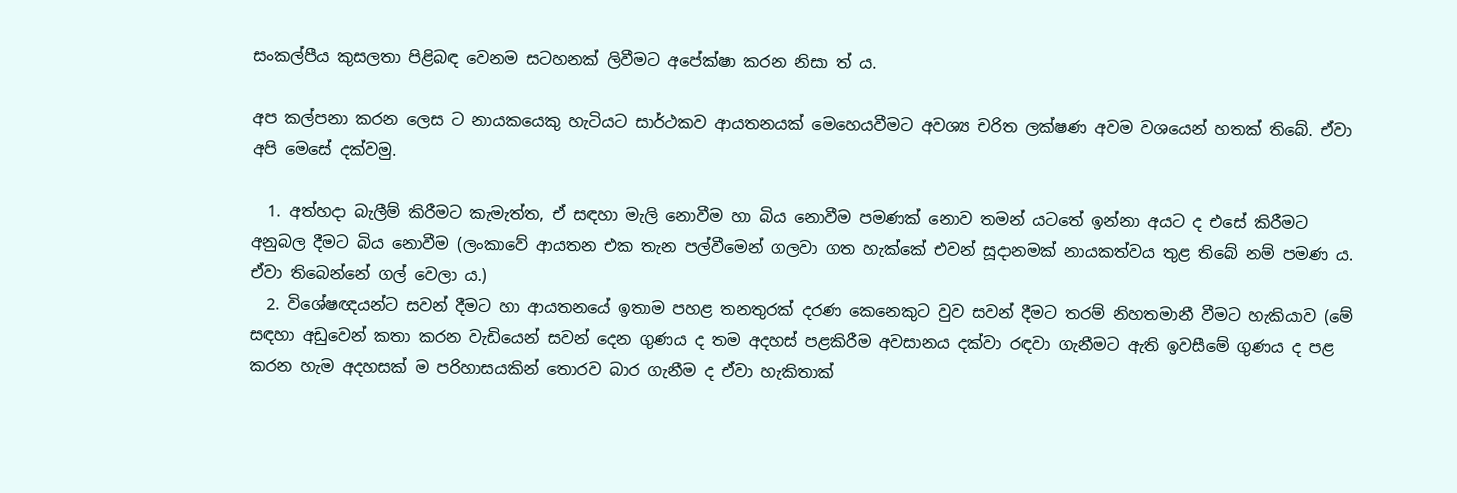සංකල්පීය කුසලතා පිළිබඳ වෙනම සටහනක් ලිවීමට අපේක්ෂා කරන නිසා ත් ය.

අප කල්පනා කරන ලෙස ට නායකයෙකු හැටියට සාර්ථකව ආයතනයක් මෙහෙයවීමට අවශ්‍ය චරිත ලක්ෂණ අවම වශයෙන් හතක් තිබේ. ඒවා අපි මෙසේ දක්වමු.

  1. අත්හදා බැලීම් කිරීමට කැමැත්ත, ඒ සඳහා මැලි නොවීම හා බිය නොවීම පමණක් නොව තමන් යටතේ ඉන්නා අයට ද එසේ කිරීමට අනුබල දීමට බිය නොවීම (ලංකාවේ ආයතන එක තැන පල්වීමෙන් ගලවා ගත හැක්කේ එවන් සූදානමක් නායකත්වය තුළ තිබේ නම් පමණ ය. ඒවා තිබෙන්නේ ගල් වෙලා ය.)
  2. විශේෂඥයන්ට සවන් දීමට හා ආයතනයේ ඉතාම පහළ තනතුරක් දරණ කෙනෙකුට වුව සවන් දීමට තරම් නිහතමානී වීමට හැකියාව (මේ සඳහා අඩුවෙන් කතා කරන වැඩියෙන් සවන් දෙන ගුණය ද තම අදහස් පළකිරීම අවසානය දක්වා රඳවා ගැනීමට ඇති ඉවසීමේ ගුණය ද පළ කරන හැම අදහසක් ම පරිහාසයකින් තොරව බාර ගැනීම ද ඒවා හැකිතාක්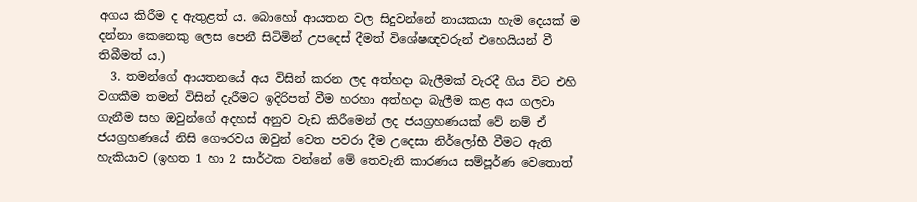අගය කිරීම ද ඇතුළත් ය. බොහෝ ආයතන වල සිදුවන්නේ නායකයා හැම දෙයක් ම දන්නා කෙනෙකු ලෙස පෙනී සිටිමින් උපදෙස් දීමත් විශේෂඥවරුන් එහෙයියන් වී තිබීමත් ය.)
  3. තමන්ගේ ආයතනයේ අය විසින් කරන ලද අත්හදා බැලීමක් වැරදී ගිය විට එහි වගකීම තමන් විසින් දැරීමට ඉදිරිපත් වීම හරහා අත්හදා බැලීම කළ අය ගලවා ගැනීම සහ ඔවුන්ගේ අදහස් අනුව වැඩ කිරීමෙන් ලද ජයග්‍රහණයක් වේ නම් ඒ ජයග්‍රහණයේ නිසි ගෞරවය ඔවුන් වෙත පවරා දීම උදෙසා නිර්ලෝභී වීමට ඇති හැකියාව (ඉහත 1 හා 2 සාර්ථක වන්නේ මේ තෙවැනි කාරණය සම්පූර්ණ වෙතොත්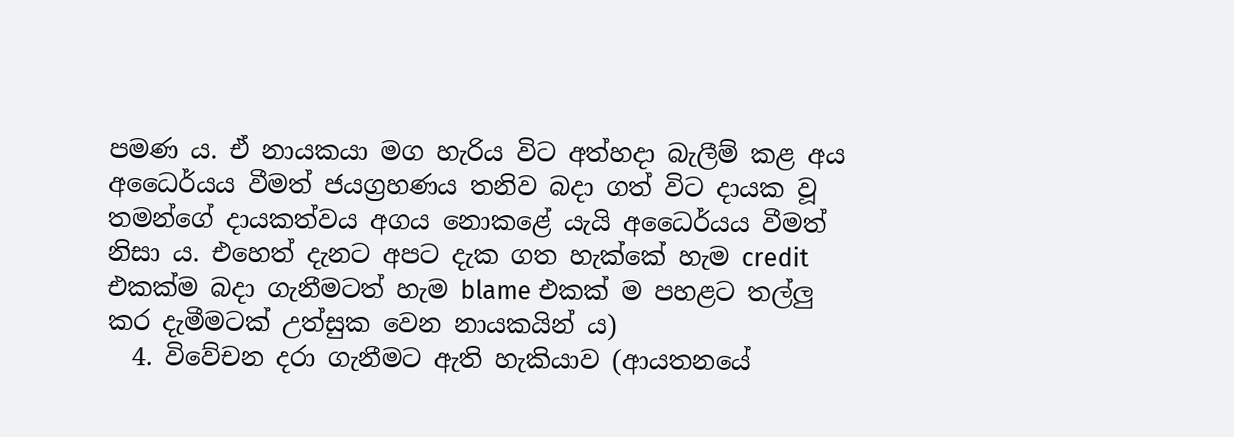පමණ ය. ඒ නායකයා මග හැරිය විට අත්හදා බැලීම් කළ අය අධෛර්යය වීමත් ජයග්‍රහණය තනිව බදා ගත් විට දායක වූ තමන්ගේ දායකත්වය අගය නොකළේ යැයි අධෛර්යය වීමත් නිසා ය. එහෙත් දැනට අපට දැක ගත හැක්කේ හැම credit එකක්ම බදා ගැනීමටත් හැම blame එකක් ම පහළට තල්ලු කර දැමීමටක් උත්සුක වෙන නායකයින් ය)
  4. විවේචන දරා ගැනීමට ඇති හැකියාව (ආයතනයේ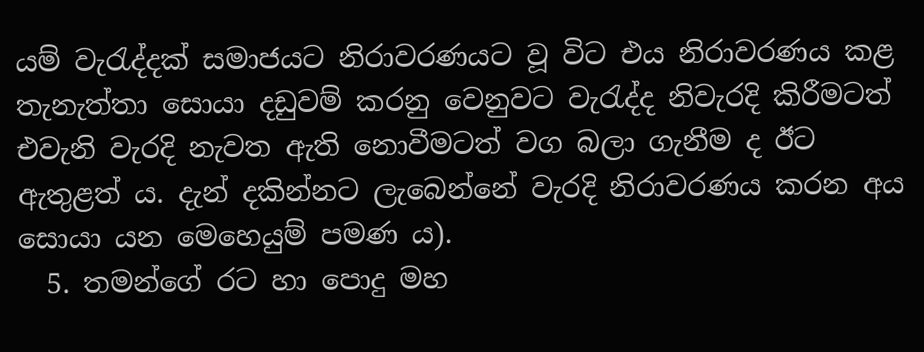යම් වැරැද්දක් සමාජයට නිරාවරණයට වූ විට එය නිරාවරණය කළ තැනැත්තා සොයා දඩුවම් කරනු වෙනුවට වැරැද්ද නිවැරදි කිරීමටත් එවැනි වැරදි නැවත ඇති නොවීමටත් වග බලා ගැනීම ද ඊට ඇතුළත් ය. දැන් දකින්නට ලැබෙන්නේ වැරදි නිරාවරණය කරන අය සොයා යන මෙහෙයුම් පමණ ය).
  5. තමන්ගේ රට හා පොදු මහ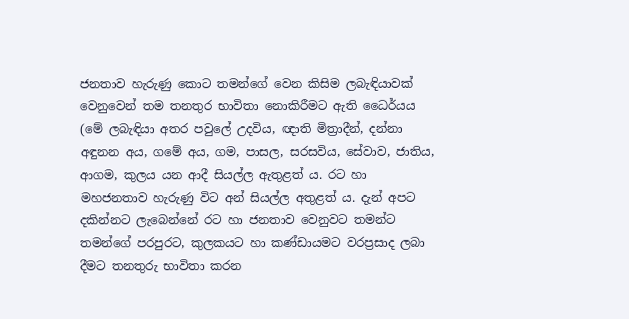ජනතාව හැරුණු කොට තමන්ගේ වෙන කිසිම ලබැඳියාවක් වෙනුවෙන් තම තනතුර භාවිතා නොකිරීමට ඇති ධෛර්යය (මේ ලබැඳියා අතර පවුලේ උදවිය, ඥාති මිත්‍රාදීන්, දන්නා අඳුනන අය, ගමේ අය, ගම, පාසල, සරසවිය, සේවාව, ජාතිය, ආගම, කුලය යන ආදී සියල්ල ඇතුළත් ය. රට හා මහජනතාව හැරුණු විට අන් සියල්ල අතුළත් ය. දැන් අපට දකින්නට ලැබෙන්නේ රට හා ජනතාව වෙනුවට තමන්ට තමන්ගේ පරපුරට, කුලකයට හා කණ්ඩායමට වරප්‍රසාද ලබා දීමට තනතුරු භාවිතා කරන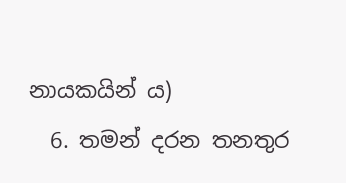නායකයින් ය)
  6. තමන් දරන තනතුර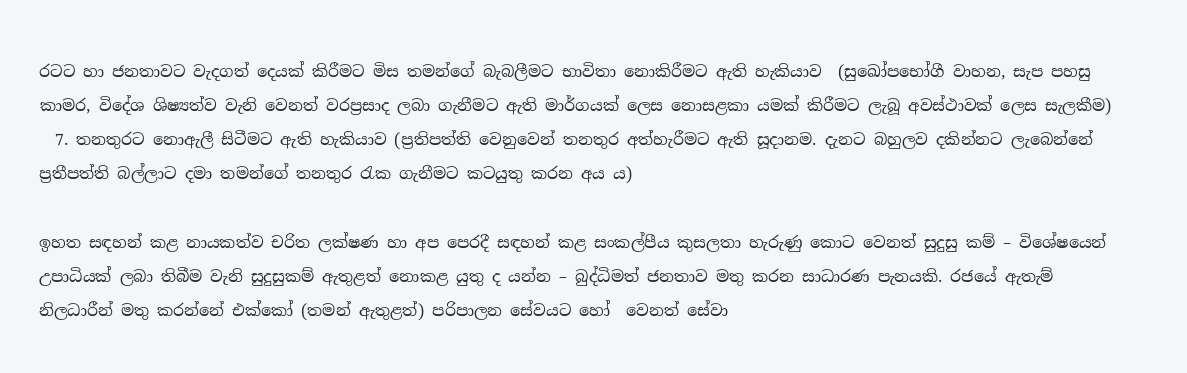රටට හා ජනතාවට වැදගත් දෙයක් කිරීමට මිස තමන්ගේ බැබලීමට භාවිතා නොකිරීමට ඇති හැකියාව  (සුඛෝපභෝගී වාහන, සැප පහසු කාමර, විදේශ ශිෂ්‍යත්ව වැනි වෙනත් වරප්‍රසාද ලබා ගැනීමට ඇති මාර්ගයක් ලෙස නොසළකා යමක් කිරීමට ලැබූ අවස්ථාවක් ලෙස සැලකීම)
  7. තනතුරට නොඇලී සිටීමට ඇති හැකියාව (ප්‍රතිපත්ති වෙනුවෙන් තනතුර අත්හැරීමට ඇති සූදානම. දැනට බහුලව දකින්නට ලැබෙන්නේ ප්‍රතීපත්ති බල්ලාට දමා තමන්ගේ තනතුර රැක ගැනීමට කටයුතු කරන අය ය)

ඉහත සඳහන් කළ නායකත්ව චරිත ලක්ෂණ හා අප පෙරදී සඳහන් කළ සංකල්පීය කුසලතා හැරුණු කොට වෙනත් සුදුසු කම් – විශේෂයෙන් උපාධියක් ලබා තිබීම වැනි සුදුසුකම් ඇතුළත් නොකළ යුතු ද යන්න – බුද්ධිමත් ජනතාව මතු කරන සාධාරණ පැනයකි. රජයේ ඇතැම් නිලධාරීන් මතු කරන්නේ එක්කෝ (තමන් ඇතුළත්) පරිපාලන සේවයට හෝ  වෙනත් සේවා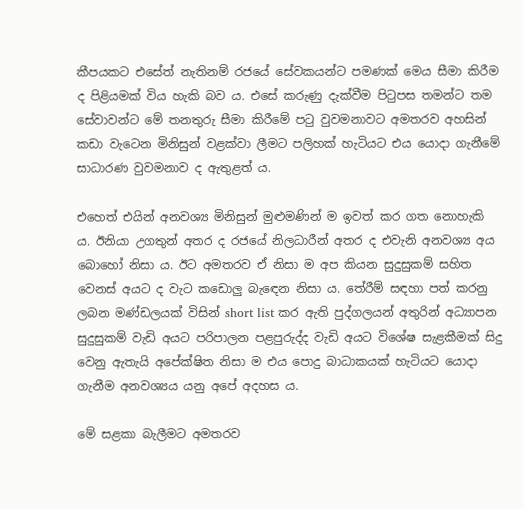කීපයකට එසේත් නැතිනම් රජයේ සේවකයන්ට පමණක් මෙය සීමා කිරීම ද පිළියමක් විය හැකි බව ය. එසේ කරුණු දැක්වීම පිටුපස තමන්ට තම සේවාවන්ට මේ තනතුරු සීමා කිරීමේ පටු වුවමනාවට අමතරව අහසින් කඩා වැටෙන මිනිසුන් වළක්වා ලීමට පලිහක් හැටියට එය යොදා ගැනීමේ සාධාරණ වුවමනාව ද ඇතුළත් ය.

එහෙත් එයින් අනවශ්‍ය මිනිසුන් මුළුමණින් ම ඉවත් කර ගත නොහැකි ය. ඊනියා උගතුන් අතර ද රජයේ නිලධාරීන් අතර ද එවැනි අනවශ්‍ය අය බොහෝ නිසා ය. ඊට අමතරව ඒ නිසා ම අප කියන සුදුසුකම් සහිත වෙනස් අයට ද වැට කඩොලු බැඳෙන නිසා ය. තේරීම් සඳහා පත් කරනු ලබන මණ්ඩලයක් විසින් short list කර ඇති පුද්ගලයන් අතුරින් අධ්‍යාපන සුදුසුකම් වැඩි අයට පරිපාලන පළපුරුද්ද වැඩි අයට විශේෂ සැළකීමක් සිදු වෙනු ඇතැයි අපේක්ෂිත නිසා ම එය පොදු බාධාකයක් හැටියට යොදා ගැනීම අනවශ්‍යය යනු අපේ අදහස ය.

මේ සළකා බැලීමට අමතරව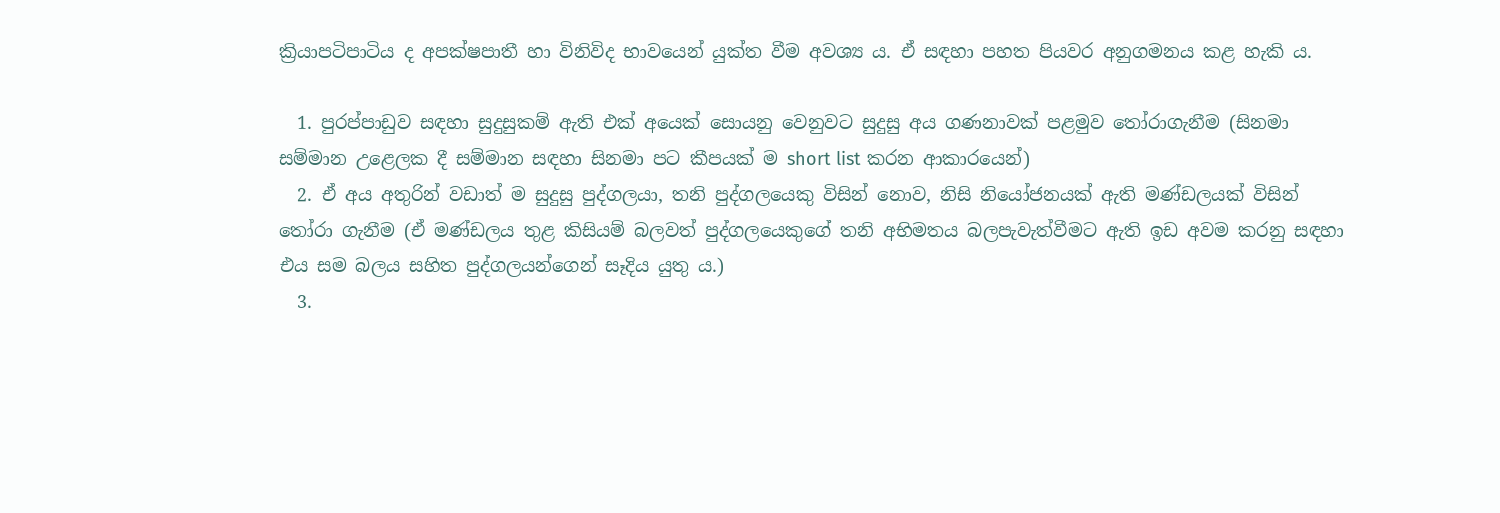ක්‍රියාපටිපාටිය ද අපක්ෂපාතී හා විනිවිද භාවයෙන් යුක්ත වීම අවශ්‍ය ය. ඒ සඳහා පහත පියවර අනුගමනය කළ හැකි ය.

  1. පුරප්පාඩුව සඳහා සුදුසුකම් ඇති එක් අයෙක් සොයනු වෙනුවට සුදුසු අය ගණනාවක් පළමුව තෝරාගැනීම (සිනමා සම්මාන උළෙලක දී සම්මාන සඳහා සිනමා පට කීපයක් ම short list කරන ආකාරයෙන්)
  2. ඒ අය අතුරින් වඩාත් ම සුදුසු පුද්ගලයා, තනි පුද්ගලයෙකු විසින් නොව, නිසි නියෝජනයක් ඇති මණ්ඩලයක් විසින් තෝරා ගැනීම (ඒ මණ්ඩලය තුළ කිසියම් බලවත් පුද්ගලයෙකුගේ තනි අභිමතය බලපැවැත්වීමට ඇති ඉඩ අවම කරනු සඳහා එය සම බලය සහිත පුද්ගලයන්ගෙන් සෑදිය යුතු ය.)
  3.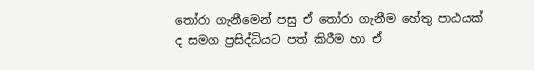තෝරා ගැනීමෙන් පසු ඒ තෝරා ගැනීම හේතු පාඨයක් ද සමග ප්‍රසිද්ධියට පත් කිරීම හා ඒ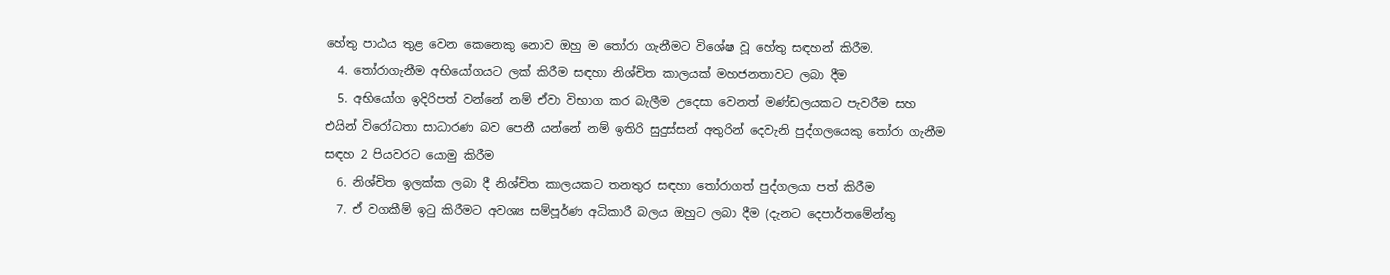හේතු පාඨය තුළ වෙන කෙනෙකු නොව ඔහු ම තෝරා ගැනීමට විශේෂ වූ හේතු සඳහන් කිරීම.
  4. තෝරාගැනීම අභියෝගයට ලක් කිරීම සඳහා නිශ්චිත කාලයක් මහජනතාවට ලබා දීම
  5. අභියෝග ඉදිරිපත් වන්නේ නම් ඒවා විභාග කර බැලීම උදෙසා වෙනත් මණ්ඩලයකට පැවරීම සහ එයින් විරෝධතා සාධාරණ බව පෙනී යන්නේ නම් ඉතිරි සුදුස්සන් අතුරින් දෙවැනි පුද්ගලයෙකු තෝරා ගැනීම සඳහ 2 පියවරට යොමු කිරීම
  6. නිශ්චිත ඉලක්ක ලබා දී නිශ්චිත කාලයකට තනතුර සඳහා තෝරාගත් පුද්ගලයා පත් කිරීම
  7. ඒ වගකීම් ඉටු කිරීමට අවශ්‍ය සම්පූර්ණ අධිකාරී බලය ඔහුට ලබා දීම (දැනට දෙපාර්තමේන්තු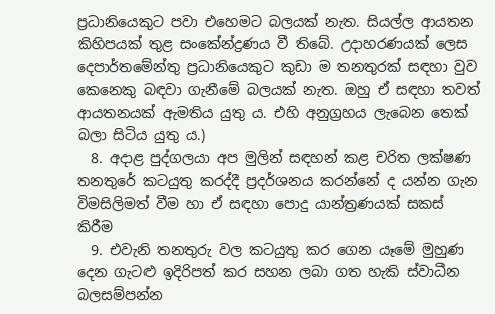ප්‍රධානියෙකුට පවා එහෙමට බලයක් නැත. සියල්ල ආයතන කිහිපයක් තුළ සංකේන්ද්‍රණය වී තිබේ. උදාහරණයක් ලෙස දෙපාර්තමේන්තු ප්‍රධානියෙකුට කුඩා ම තනතුරක් සඳහා වුව කෙනෙකු බඳවා ගැනීමේ බලයක් නැත. ඔහු ඒ සඳහා තවත් ආයතනයක් ඇමතිය යුතු ය. එහි අනුග්‍රහය ලැබෙන තෙක් බලා සිටිය යුතු ය.)
  8. අදාළ පුද්ගලයා අප මුලින් සඳහන් කළ චරිත ලක්ෂණ තනතුරේ කටයුතු කරද්දී ප්‍රදර්ශනය කරන්නේ ද යන්න ගැන විමසිලිමත් වීම හා ඒ සඳහා පොදු යාන්ත්‍රණයක් සකස් කිරීම
  9. එවැනි තනතුරු වල කටයුතු කර ගෙන යෑමේ මුහුණ දෙන ගැටළු ඉදිරිපත් කර සහන ලබා ගත හැකි ස්වාධීන බලසම්පන්න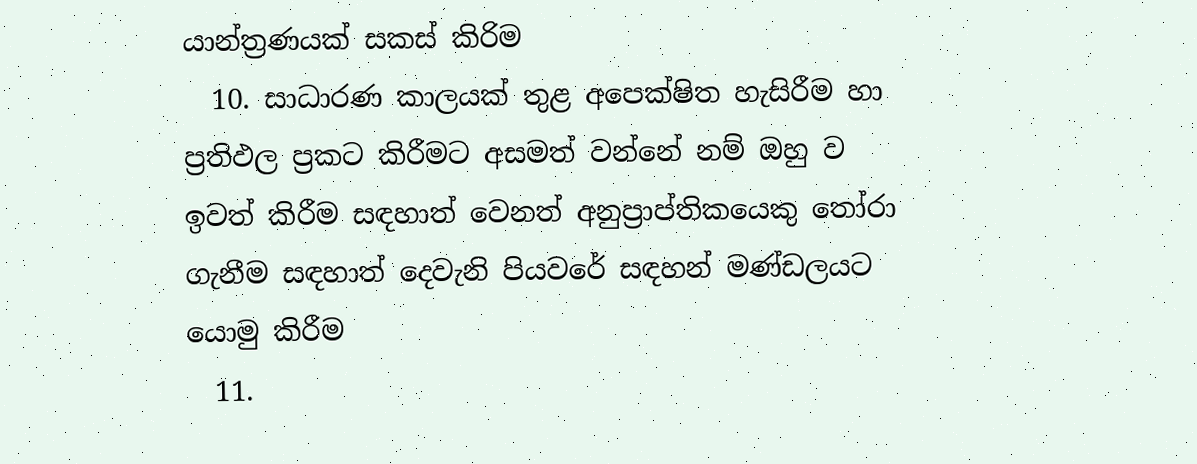යාන්ත්‍රණයක් සකස් කිරිම
  10. සාධාරණ කාලයක් තුළ අපෙක්ෂිත හැසිරීම හා ප්‍රතිඵල ප්‍රකට කිරීමට අසමත් වන්නේ නම් ඔහු ව ඉවත් කිරීම සඳහාත් වෙනත් අනුප්‍රාප්තිකයෙකු තෝරා ගැනීම සඳහාත් දෙවැනි පියවරේ සඳහන් මණ්ඩලයට යොමු කිරීම
  11.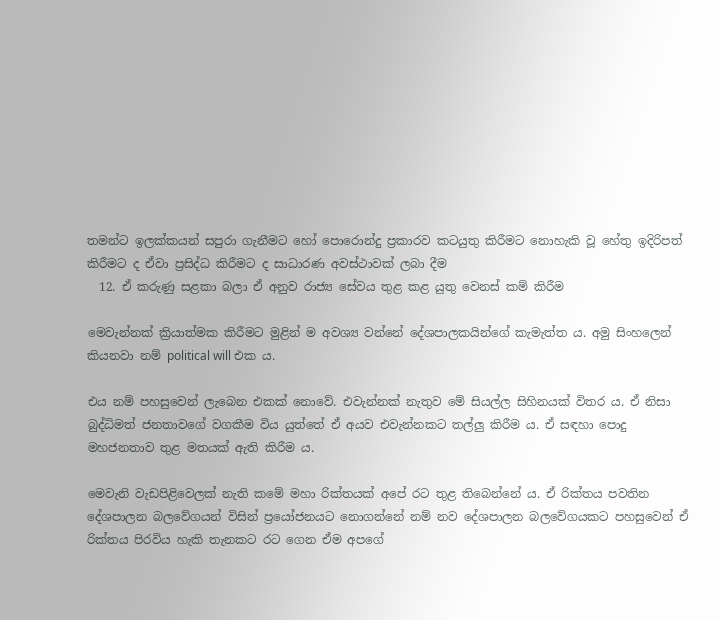තමන්ට ඉලක්කයන් සපුරා ගැනීමට හෝ පොරොන්දු ප්‍රකාරව කටයුතු කිරීමට නොහැකි වූ‌ හේතු ඉදිරිපත් කිරීමට ද ඒවා ප්‍රසිද්ධ කිරීමට ද සාධාරණ අවස්ථාවක් ලබා දීම
  12. ඒ කරුණු සළකා බලා ඒ අනුව රාජ්‍ය සේවය තුළ කළ යුතු වෙනස් කම් කිරීම

මෙවැන්නක් ක්‍රියාත්මක කිරීමට මුළින් ම අවශ්‍ය වන්නේ දේශපාලකයින්ගේ කැමැත්ත ය. අමු සිංහලෙන් කියනවා නම් political will එක ය.

එය නම් පහසුවෙන් ලැබෙන එකක් නොවේ. එවැන්නක් නැතුව මේ සියල්ල සිහිනයක් විතර ය. ඒ නිසා බුද්ධිමත් ජනතාවගේ වගකීම විය යුත්තේ ඒ අයව එවැන්නකට තල්ලු කිරීම ය. ඒ සඳහා පොදු මහජනතාව තුළ මතයක් ඇති කිරීම ය.

මෙවැනි වැඩපිළිවෙලක් නැති කමේ මහා රික්තයක් අපේ රට තුළ තිබෙන්නේ ය. ඒ රික්තය පවතින දේශපාලන බලවේගයන් විසින් ප්‍රයෝජනයට නොගන්නේ නම් නව දේශපාලන බලවේගයකට පහසුවෙන් ඒ රික්තය පිරවිය හැකි තැනකට රට ගෙන ඒම අපගේ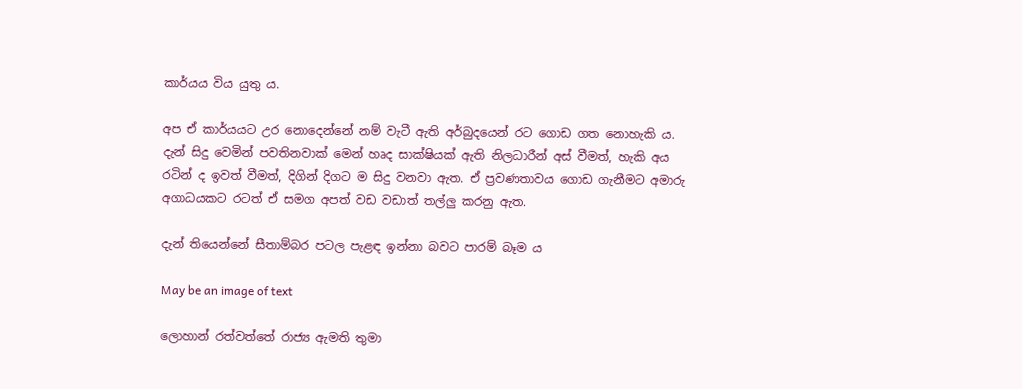කාර්යය විය යුතු ය.

අප ඒ කාර්යයට උර නොදෙන්නේ නම් වැටී ඇති අර්බුදයෙන් රට ගොඩ ගත නොහැකි ය. දැන් සිදු වෙමින් පවතිනවාක් මෙන් හෘද සාක්ෂියක් ඇති නිලධාරීන් අස් වීමත්, හැකි අය රටින් ද ඉවත් වීමත්, දිගින් දිගට ම සිදු වනවා ඇත. ඒ ප්‍රවණතාවය ගොඩ ගැනීමට අමාරු අගාධයකට රටත් ඒ සමග අපත් වඩ වඩාත් තල්ලු කරනු ඇත.

දැන් තියෙන්නේ සීතාම්බර පටල පැළඳ ඉන්නා බවට පාරම් බෑම ය

May be an image of text

ලොහාන් රත්වත්තේ රාජ්‍ය ඇමති තුමා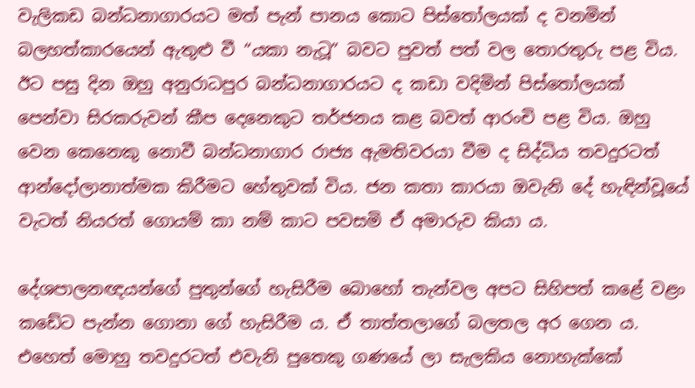වැලිකඩ බන්ධනාගාරයට මත් පැන් පානය කොට පිස්තෝලයක් ද වනමින් බලහත්කාරයෙන් ඇතුළු වී “යකා නැටූ” බවට පුවත් පත් වල තොරතුරු පළ විය. ඊට පසු දින ඔහු අනුරාධපුර බන්ධනාගාරයට ද කඩා වදිමින් පිස්තෝලයක් පෙන්වා සිරකරුවන් කීප දෙනෙකුට තර්ජනය කළ බවත් ආරංචි පළ විය. ඔහු වෙන කෙනෙකු නොවී බන්ධනාගාර රාජ්‍ය ඇමතිවරයා වීම ද සිද්ධිය තවදුරටත් ආන්දෝලානාත්මක කිරීමට හේතුවක් විය. ජන කතා කාරයා ඔවැනි දේ හැඳින්වූයේ වැටත් නියරත් ගොයම් කා නම් කාට පවසමි ඒ අමාරුව කියා ය.

දේශපාලනඥයන්ගේ පුතුන්ගේ හැසිරීම බොහෝ තැන්වල අපට සිහිපත් කළේ වළං කඩේට පැන්න ගොනා ගේ හැසිරීම ය. ඒ තාත්තලාගේ බලතල අර ගෙන ය. එහෙත් මොහු තවදුරටත් එවැනි පුතෙකු ගණයේ ලා සැලකිය නොහැක්කේ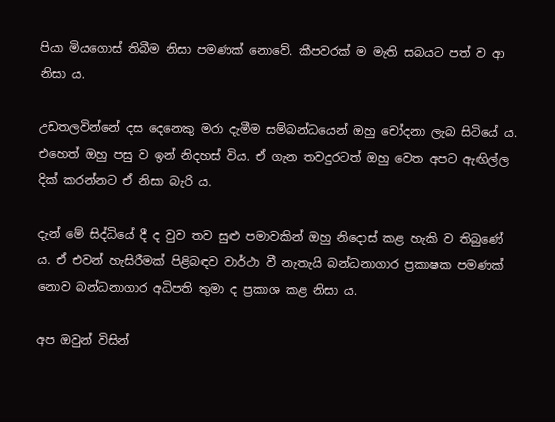පියා මියගොස් තිබීම නිසා පමණක් නොවේ. කීපවරක් ම මැති සබයට පත් ව ආ නිසා ය.

උඩතලවින්නේ දස දෙනෙකු මරා දැමීම සම්බන්ධයෙන් ඔහු චෝදනා ලැබ සිටියේ ය. එහෙත් ඔහු පසු ව ඉන් නිදහස් විය. ඒ ගැන තවදුරටත් ඔහු වෙත අපට ඇඟිල්ල දික් කරන්නට ඒ නිසා බැරි ය.

දැන් මේ සිද්ධියේ දී ද වුව තව සුළු පමාවකින් ඔහු නිදොස් කළ හැකි ව තිබුණේ ය. ඒ එවන් හැසිරීමක් පිළිබඳව වාර්ථා වී නැතැයි බන්ධනාගාර ප්‍රකාෂක පමණක් නොව බන්ධනාගාර අධිපති තුමා ද ප්‍රකාශ කළ නිසා ය.

අප ඔවුන් විසින්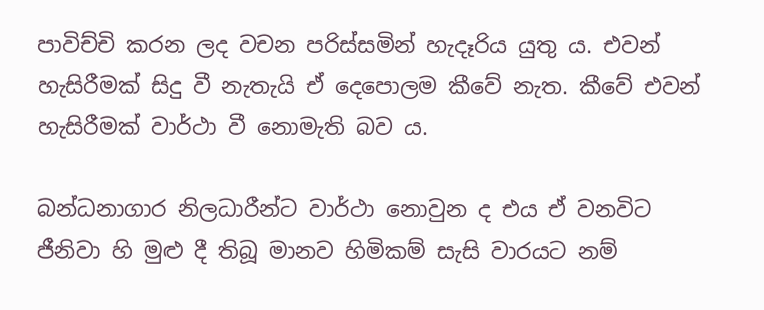පාවිච්චි කරන ලද වචන පරිස්සමින් හැදෑරිය යුතු ය. එවන් හැසිරීමක් සිදු වී නැතැයි ඒ දෙපොලම කීවේ නැත. කීවේ එවන් හැසිරීමක් වාර්ථා වී නොමැති බව ය.

බන්ධනාගාර නිලධාරීන්ට වාර්ථා නොවුන ද එය ඒ වනවිට ජීනිවා හි මුළු දී තිබූ මානව හිමිකම් සැසි වාරයට නම්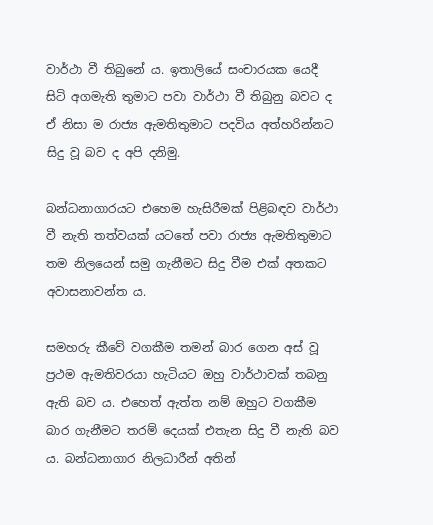වාර්ථා වී තිබුනේ ය. ඉතාලියේ සංචාරයක යෙදී සිටි අගමැති තුමාට පවා වාර්ථා වී තිබුනු බවට ද ඒ නිසා ම රාජ්‍ය ඇමතිතුමාට පදවිය අත්හරින්නට සිදු වූ බව ද අපි දනිමු.

බන්ධනාගාරයට එහෙම හැසිරීමක් පිළිබඳව වාර්ථා වී නැති තත්වයක් යටතේ පවා රාජ්‍ය ඇමතිතුමාට තම නිලයෙන් සමු ගැනීමට සිදු වීම එක් අතකට අවාසනාවන්ත ය.

සමහරු කීවේ වගකීම තමන් බාර ගෙන අස් වූ ප්‍රථම ඇමතිවරයා හැටියට ඔහු වාර්ථාවක් තබනු ඇති බව ය. එහෙත් ඇත්ත නම් ඔහුට වගකීම බාර ගැනීමට තරම් දෙයක් එතැන සිදු වී නැති බව ය. බන්ධනාගාර නිලධාරීන් අතින්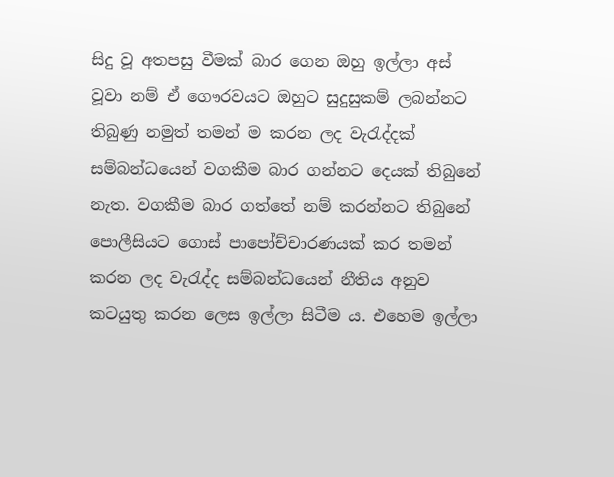සිදු වූ අතපසු වීමක් බාර ගෙන ඔහු ඉල්ලා අස් වූවා නම් ඒ ගෞරවයට ඔහුට සුදුසුකම් ලබන්නට තිබුණු නමුත් තමන් ම කරන ලද වැරැද්දක් සම්බන්ධයෙන් වගකීම බාර ගන්නට දෙයක් තිබුනේ නැත. වගකීම බාර ගත්තේ නම් කරන්නට තිබුනේ පොලීසියට ගොස් පාපෝච්චාරණයක් කර තමන්  කරන ලද වැරැද්ද සම්බන්ධයෙන් නීතිය අනුව කටයුතු කරන ලෙස ඉල්ලා සිටීම ය. එහෙම ඉල්ලා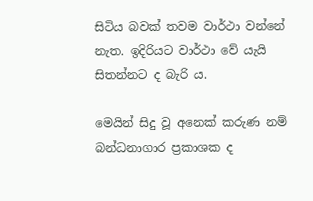සිටිය බවක් තවම වාර්ථා වන්නේ නැත. ඉදිරියට වාර්ථා වේ යැයි සිතන්නට ද බැරි ය.

මෙයින් සිදු වූ අනෙක් කරුණ නම් බන්ධනාගාර ප්‍රකාශක ද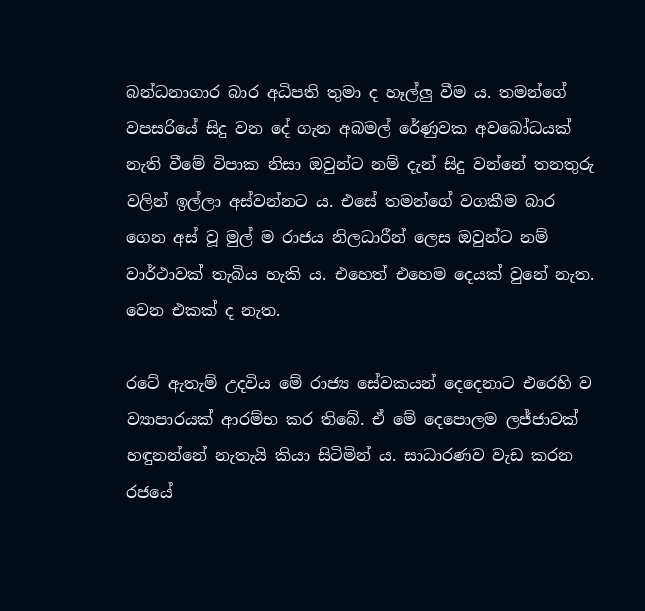බන්ධනාගාර බාර අධිපති තුමා ද හෑල්ලු වීම ය. තමන්ගේ වපසරියේ සිදු වන දේ ගැන අබමල් රේණුවක අවබෝධයක් නැති වීමේ විපාක නිසා ඔවුන්ට නම් දැන් සිදු වන්නේ තනතුරු වලින් ඉල්ලා අස්වන්නට ය. එසේ තමන්ගේ වගකීම බාර ගෙන අස් වූ මුල් ම රාජය නිලධාරීන් ලෙස ඔවුන්ට නම් වාර්ථාවක් තැබිය හැකි ය. එහෙත් එහෙම දෙයක් වුනේ නැත. වෙන එකක් ද නැත.

ර‌ටේ ඇතැම් උදවිය මේ රාජ්‍ය සේවකයන් දෙදෙනාට එරෙහි ව ව්‍යාපාරයක් ආරම්භ කර තිබේ. ඒ මේ දෙපොලම ලජ්ජාවක් හඳුනන්නේ නැතැයි කියා සිටිමින් ය. සාධාරණව වැඩ කරන රජයේ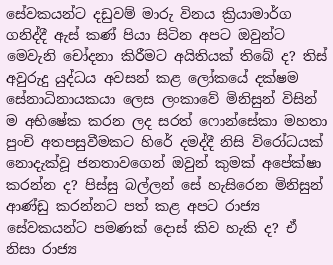සේවකයන්ට දඩුවම් මාරු විනය ක්‍රියාමාර්ග ගනිද්දී ඇස් කණ් පියා සිටින අපට ඔවුන්ට මෙවැනි චෝදනා කිරීමට අයිතියක් තිබේ ද? තිස් අවුරුදු යුද්ධය අවසන් කළ ලෝකයේ දක්ෂම සේනාධිනායකයා ලෙස ලංකාවේ මිනිසුන් විසින් ම අභිෂේක කරන ලද සරත් ෆොන්සේකා මහතා පුංචි අතපසුවීමකට හිරේ දමද්දී නිසි විරෝධයක් නොදැක්වූ ජනතාවගෙන් ඔවුන් කුමක් අපේක්ෂා කරන්න ද? පිස්සු බල්ලන් සේ හැසිරෙන මිනිසුන් ආණ්ඩු කරන්නට පත් කළ අපට රාජ්‍ය සේවකයන්ට පමණක් දොස් කිව හැකි ද? ඒ නිසා රාජ්‍ය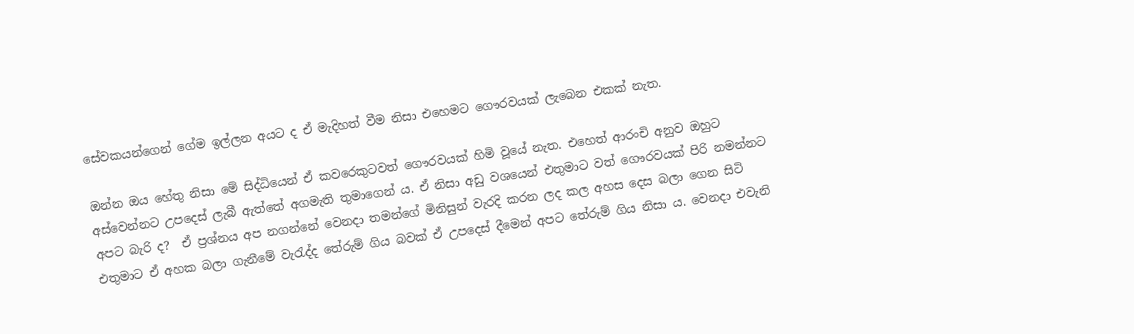සේවකයන්ගෙන් ගේම ඉල්ලන අයට ද ඒ මැදිහත් වීම නිසා එහෙමට ගෞරවයක් ලැබෙන එකක් නැත.

ඔන්න ඔය හේතු නිසා මේ සිද්ධියෙන් ඒ කවරෙකුටවත් ගෞරවයක් හිමි වූයේ නැත. එහෙත් ආරංචි අනුව ඔහුට අස්වෙන්නට උපදෙස් ලැබී ඇත්තේ අගමැති තුමාගෙන් ය. ඒ නිසා අඩු වශයෙන් එතුමාට වත් ගෞරවයක් පිරි නමන්නට අපට බැරි ද?  ඒ ප්‍රශ්නය අප නගන්නේ වෙනදා තමන්ගේ මිනිසුන් වැරදි කරන ලද කල අහස දෙස බලා ගෙන සිටි එතුමාට ඒ අහක බලා ගැනීමේ වැරැද්ද තේරුම් ගිය බවක් ඒ උපදෙස් දීමෙන් අපට තේරුම් ගිය නිසා ය. වෙනදා එවැනි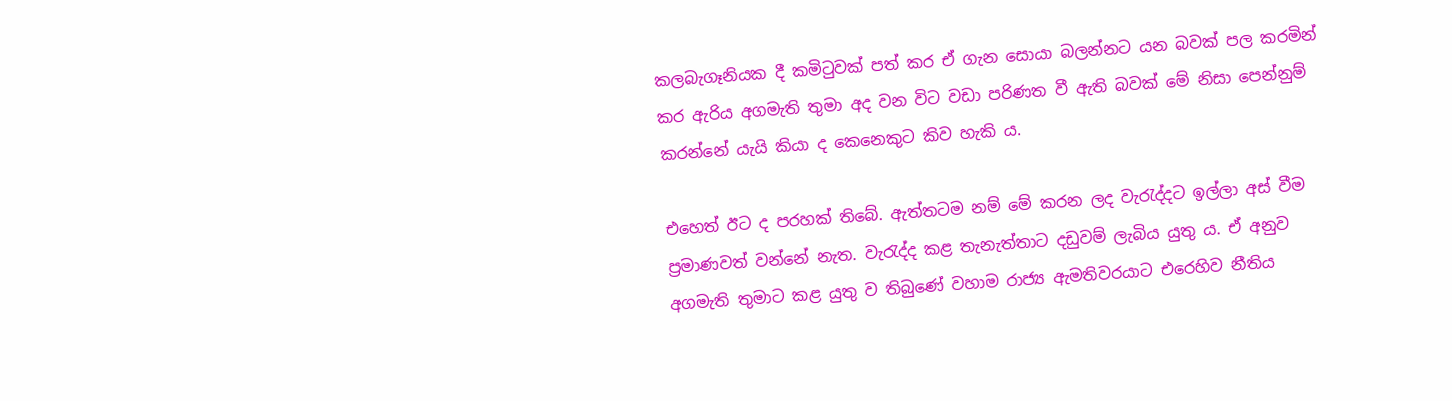කලබැගෑනියක දී කමිටුවක් පත් කර ඒ ගැන සොයා බලන්නට යන බවක් පල කරමින් කර ඇරිය අගමැති තුමා අද වන විට වඩා පරිණත වී ඇති බවක් මේ නිසා පෙන්නුම් කරන්නේ යැයි කියා ද කෙනෙකුට කිව හැකි ය.

එහෙත් ඊට ද පරහක් තිබේ. ඇත්තටම නම් මේ කරන ලද වැරැද්දට ඉල්ලා අස් වීම ප්‍රමාණවත් වන්නේ නැත. වැරැද්ද කළ තැනැත්තාට දඩුවම් ලැබිය යුතු ය. ඒ අනුව අගමැති තුමාට කළ යුතු ව තිබුණේ වහාම රාජ්‍ය ඇමතිවරයාට එරෙහිව නීතිය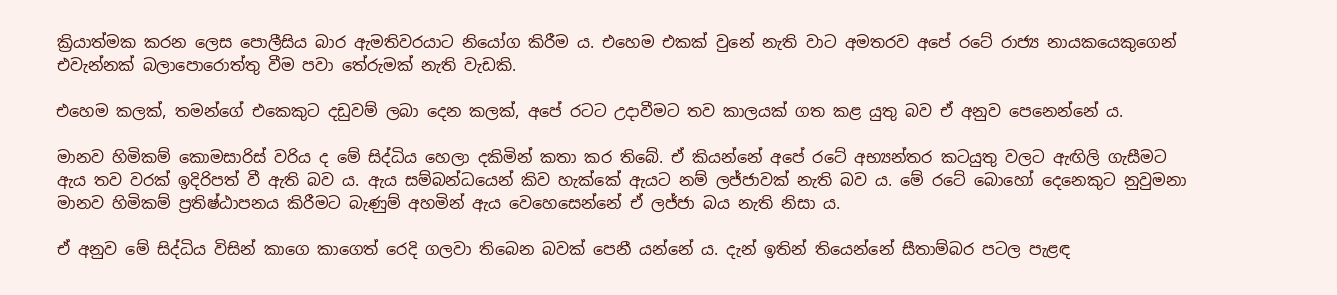ක්‍රියාත්මක කරන ලෙස පොලීසිය බාර ඇමතිවරයාට නියෝග කිරීම ය. එහෙම එකක් වුනේ නැති වාට අමතරව අපේ රටේ රාජ්‍ය නායකයෙකුගෙන් එවැන්නක් බලාපොරොත්තු වීම පවා තේරුමක් නැති වැඩකි.

එහෙම කලක්, තමන්ගේ එකෙකුට දඩුවම් ලබා දෙන කලක්, අපේ රටට උදාවීමට තව කාලයක් ගත කළ යුතු බව ඒ අනුව පෙනෙන්නේ ය.

මානව හිමිකම් කොමසාරිස් වරිය ද මේ සිද්ධිය හෙලා දකිමින් කතා කර තිබේ. ඒ කියන්නේ අපේ රටේ අභ්‍යන්තර කටයුතු වලට ඇඟිලි ගැසීමට ඇය තව වරක් ඉදිරිපත් වී ඇති බව ය. ඇය සම්බන්ධයෙන් කිව හැක්කේ ඇයට නම් ලජ්ජාවක් නැති බව ය. මේ රටේ බොහෝ දෙනෙකුට නුවුමනා මානව හිමිකම් ප්‍රතිෂ්ඨාපනය කිරීමට බැණුම් අහමින් ඇය වෙහෙසෙන්නේ ඒ ලජ්ජා බය නැති නිසා ය.

ඒ අනුව මේ සිද්ධිය විසින් කාගෙ කාගෙත් රෙදි ගලවා තිබෙන බවක් පෙනී යන්නේ ය. දැන් ඉතින් තියෙන්නේ සීතාම්බර පටල පැළඳ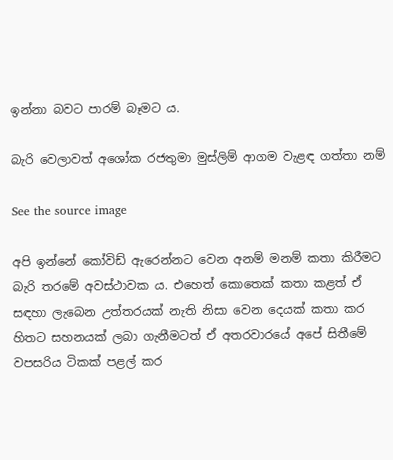ඉන්නා බවට පාරම් බෑමට ය.

බැරි වෙලාවත් අශෝක රජතුමා මුස්ලිම් ආගම වැළඳ ගත්තා නම්

See the source image

අපි ඉන්නේ කෝවිඩ් ඇරෙන්නට වෙන අනම් මනම් කතා කිරීමට බැරි තරමේ අවස්ථාවක ය. එහෙත් කොතෙක් කතා කළත් ඒ සඳහා ලැබෙන උත්තරයක් නැති නිසා වෙන දෙයක් කතා කර හිතට සහනයක් ලබා ගැනීමටත් ඒ අතරවාරයේ අපේ සිතීමේ වපසරිය ටිකක් පළල් කර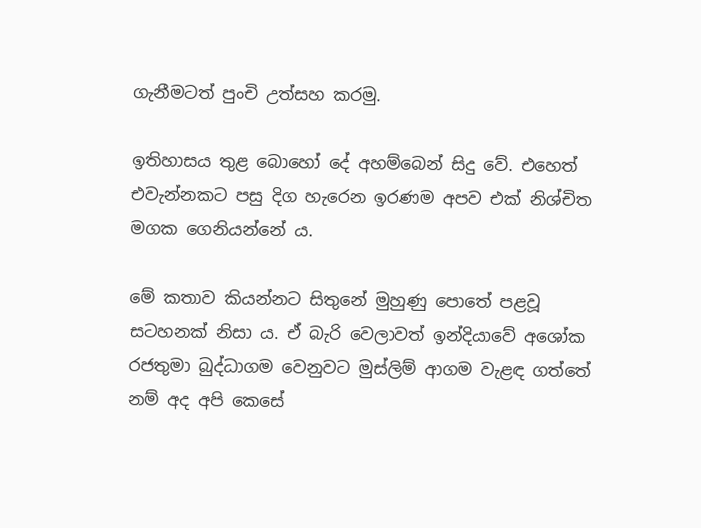ගැනීමටත් පුංචි උත්සහ කරමු.

ඉතිහාසය තුළ බොහෝ දේ අහම්බෙන් සිදු වේ. එහෙත් එවැන්නකට පසු දිග හැරෙන ඉරණම අපව එක් නිශ්චිත මගක ගෙනියන්නේ ය.

මේ කතාව කියන්නට සිතුනේ මුහුණු පොතේ පළවූ සටහනක් නිසා ය. ඒ බැරි වෙලාවත් ඉන්දියාවේ අශෝක රජතුමා බුද්ධාගම වෙනුවට මුස්ලිම් ආගම වැළඳ ගත්තේ නම් අද අපි කෙසේ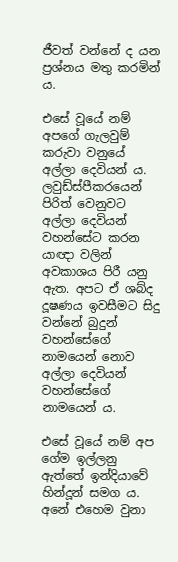ජීවත් වන්නේ ද යන ප්‍රශ්නය මතු කරමින් ය.

එසේ වූයේ නම් අපගේ ගැලවුම් කරුවා වනුයේ අල්ලා දෙවියන් ය. ලවුඩ්ස්පීකරයෙන් පිරිත් වෙනුවට අල්ලා දෙවියන් වහන්සේට කරන යාඥා වලින් අවකාශය පිරී යනු ඇත. අපට ඒ ශබ්ද දූෂණය ඉවසීමට සිදු වන්නේ බුදුන් වහන්සේගේ නාමයෙන් නොව අල්ලා දෙවියන් වහන්සේගේ නාමයෙන් ය.

එසේ වූයේ නම් අප ගේම ඉල්ලනු ඇත්තේ ඉන්දියාවේ හින්දූන් සමග ය. අනේ එහෙම වුනා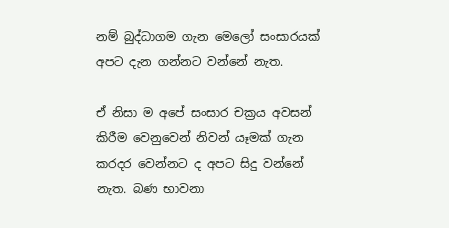නම් බුද්ධාගම ගැන මෙලෝ සංසාරයක් අපට දැන ගන්නට වන්නේ නැත.

ඒ නිසා ම අපේ සංසාර චක්‍රය අවසන් කිරීම වෙනුවෙන් නිවන් යෑමක් ගැන කරදර වෙන්නට ද අපට සිදු වන්නේ නැත. බණ භාවනා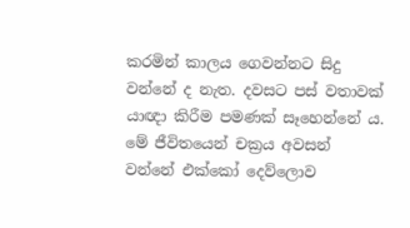කරමින් කාලය ගෙවන්නට සිදු වන්නේ ද නැත. දවසට පස් වතාවක් යාඥා කිරීම පමණක් සෑහෙන්නේ ය. මේ ජීවිතයෙන් චක්‍රය අවසන් වන්නේ එක්කෝ දෙව්ලොව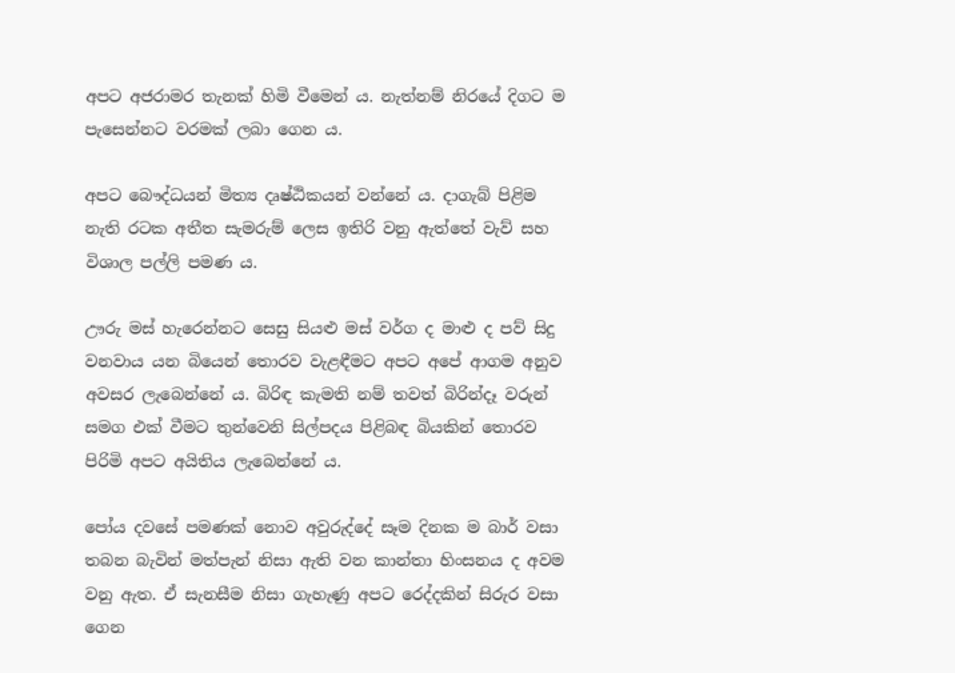අපට අජරාමර තැනක් හිමි වීමෙන් ය. නැත්නම් නිරයේ දිගට ම පැසෙන්නට වරමක් ලබා ගෙන ය.

අපට බෞද්ධයන් මිත්‍ය දෘෂ්ඨිකයන් වන්නේ ය. දාගැබ් පිළිම නැති රටක අතීත සැමරුම් ලෙස ඉතිරි වනු ඇත්තේ වැව් සහ විශාල පල්ලි පමණ ය.

ඌරු මස් හැරෙන්නට සෙසු සියළු මස් වර්ග ද මාළු ද පව් සිදු වනවාය යන බියෙන් තොරව වැළඳීමට අපට අපේ ආගම අනුව අවසර ලැබෙන්නේ ය. බිරිඳ කැමති නම් තවත් බිරින්දෑ වරුන් සමග එක් වීමට තුන්වෙනි සිල්පදය පිළිබඳ බියකින් තොරව පිරිමි අපට අයිතිය ලැබෙන්නේ ය.

පෝය දවසේ පමණක් නොව අවුරුද්දේ සෑම දිනක ම බාර් වසා තබන බැවින් මත්පැන් නිසා ඇති වන කාන්තා හිංසනය ද අවම වනු ඇත. ඒ සැනසීම නිසා ගැහැණු අපට රෙද්දකින් සිරුර වසා ගෙන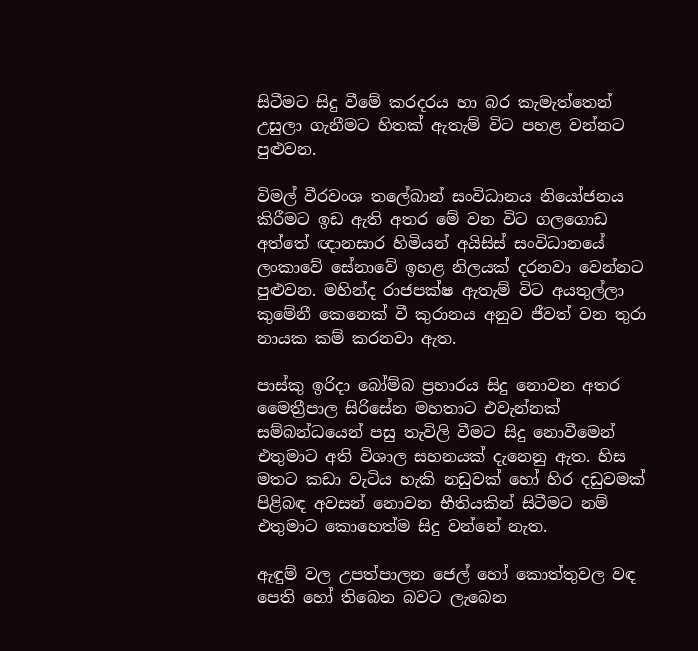සිටීමට සිදු වීමේ කරදරය හා බර කැමැත්තෙන් උසුලා ගැනීමට හිතක් ඇතැම් විට පහළ වන්නට පුළුවන.

විමල් වීරවංශ තලේබාන් සංවිධානය නියෝජනය කිරීමට ඉඩ ඇති අතර මේ වන විට ගලගොඩ අත්තේ ඥානසාර හිමියන් අයිසිස් සංවිධානයේ ලංකාවේ සේනාවේ ඉහළ නිලයක් දරනවා වෙන්නට පුළුවන. මහින්ද රාජපක්ෂ ඇතැම් විට අයතුල්ලා කුමේනී කෙනෙක් වී කුරානය අනුව ජීවත් වන තුරා නායක කම් කරනවා ඇත.

පාස්කු ඉරිදා බෝම්බ ප්‍රහාරය සිදු නොවන අතර මෛත්‍රීපාල සිරිසේන මහතාට එවැන්නක් සම්බන්ධයෙන් පසු තැවිලි වීමට සිදු නොවීමෙන් එතුමාට අති විශාල සහනයක් දැනෙනු ඇත. හිස මතට කඩා වැටිය හැකි නඩුවක් හෝ හිර දඩුවමක් පිළිබඳ අවසන් නොවන භීතියකින් සිටීමට නම් එතුමාට කොහෙත්ම සිදු වන්නේ නැත.

ඇඳුම් වල උපත්පාලන ජෙල් හෝ කොත්තුවල වඳ පෙති හෝ තිබෙන බවට ලැබෙන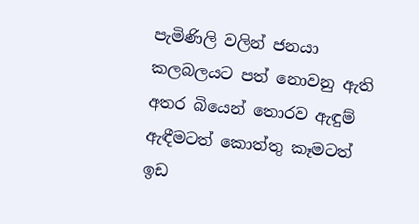පැමිණිලි වලින් ජනයා කලබලයට පත් නොවනු ඇති අතර බියෙන් තොරව ඇඳුම් ඇඳීමටත් කොත්තු කෑමටත් ඉඩ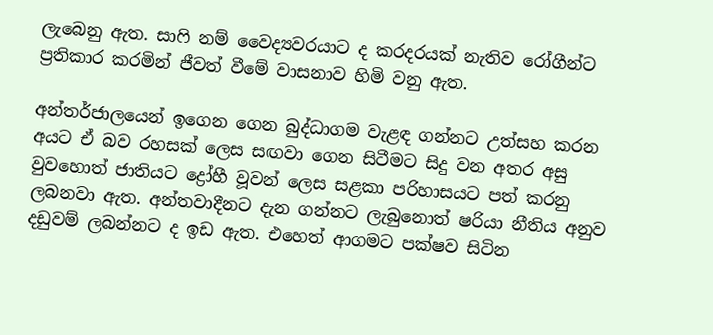ලැබෙනු ඇත. සාෆි නම් වෛද්‍යවරයාට ද කරදරයක් නැතිව රෝගීන්ට ප්‍රතිකාර කරමින් ජීවත් වීමේ වාසනාව හිමි වනු ඇත.

අන්තර්ජාලයෙන් ඉගෙන ගෙන බුද්ධාගම වැළඳ ගන්නට උත්සහ කරන අයට ඒ බව රහසක් ලෙස සඟවා ගෙන සිටීමට සිදු වන අතර අසු වුවහොත් ජාතියට ද්‍රෝහී වූවන් ලෙස සළකා පරිහාසයට පත් කරනු ලබනවා ඇත. අන්තවාදීනට දැන ගන්නට ලැබුනොත් ෂරියා නීතිය අනුව දඩුවම් ලබන්නට ද ඉඩ ඇත. එහෙත් ආගමට පක්ෂව සිටින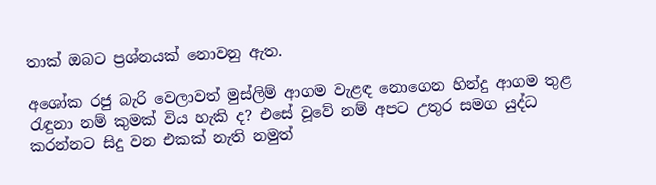තාක් ඔබට ප්‍රශ්නයක් නොවනු ඇත.

අශෝක රජු බැරි වෙලාවත් මුස්ලිම් ආගම වැළඳ නොගෙන හින්දු ආගම තුළ රැඳුනා නම් කුමක් විය හැකි ද? එසේ වූවේ නම් අපට උතුර සමග යුද්ධ කරන්නට සිදු වන එකක් නැති නමුත්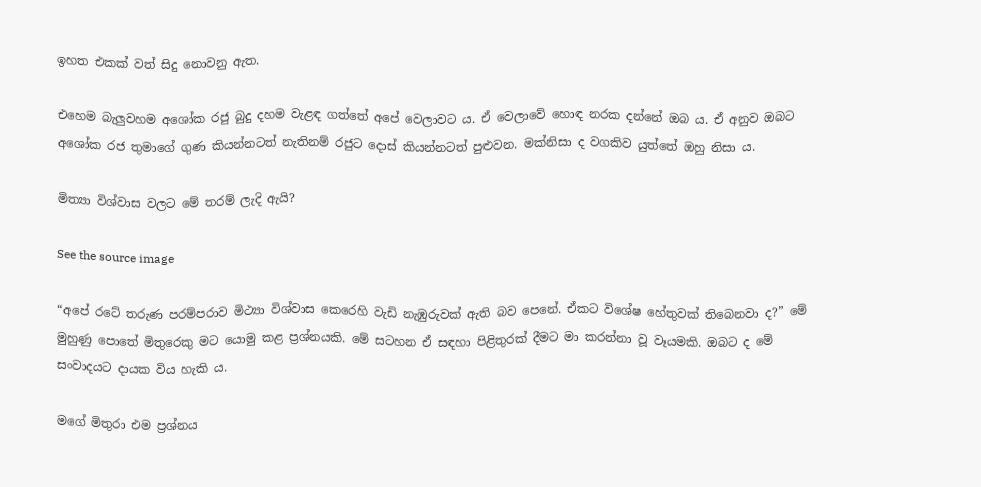ඉහත එකක් වත් සිදු නොවනු ඇත.

එහෙම බැලුවහම අශෝක රජු බුදු දහම වැළඳ ගත්තේ අපේ වෙලාවට ය. ඒ වෙලාවේ හොඳ නරක දන්නේ ඔබ ය. ඒ අනුව ඔබට අශෝක රජ තුමාගේ ගුණ කියන්නටත් නැතිනම් රජුට දොස් කියන්නටත් පුළුවන. මක්නිසා ද වගකිව යුත්තේ ඔහු නිසා ය.

මිත්‍යා විශ්වාස වලට මේ තරම් ලැදි ඇයි?

See the source image

“අපේ රටේ තරුණ පරම්පරාව මිථ්‍යා විශ්වාස කෙරෙහි වැඩි නැඹුරුවක් ඇති බව පෙනේ. ඒකට විශේෂ හේතුවක් තිබෙනවා ද?” මේ මුහුණු පොතේ මිතුරෙකු මට යොමු කළ ප්‍රශ්නයකි. මේ සටහන ඒ සඳහා පිළිතුරක් දීමට මා කරන්නා වූ වෑයමකි. ඔබට ද මේ සංවාදයට දායක විය හැකි ය.

මගේ මිතුරා එම ප්‍රශ්නය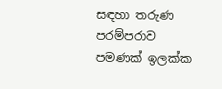සඳහා තරුණ පරම්පරාව පමණක් ඉලක්ක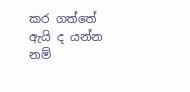කර ගත්තේ ඇයි ද යන්න නම්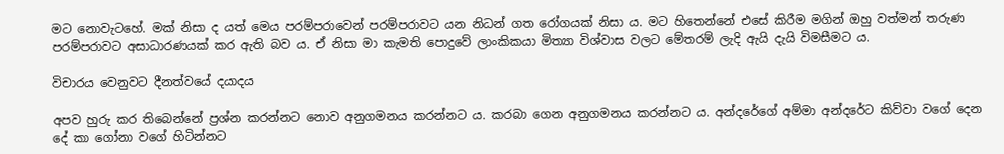මට නොවැටහේ. මක් නිසා ද යත් මෙය පරම්පරාවෙන් පරම්පරාවට යන නිධන් ගත රෝගයක් නිසා ය. මට හිතෙන්නේ එසේ කිරීම මගින් ඔහු වත්මන් තරුණ පරම්පරාවට අසාධාරණයක් කර ඇති බව ය. ඒ නිසා මා කැමති පොදුවේ ලාංකිකයා මිත්‍යා විශ්වාස වලට මේතරම් ලැදි ඇයි දැයි විමසීමට ය.

විචාරය වෙනුවට දීනත්වයේ දයාදය

අපව හුරු කර තිබෙන්නේ ප්‍රශ්න කරන්නට නොව අනුගමනය කරන්නට ය. කරබා ගෙන අනුගමනය කරන්නට ය. අන්දරේගේ අම්මා අන්දරේට කිව්වා වගේ දෙන දේ කා ගෝනා වගේ හිටින්නට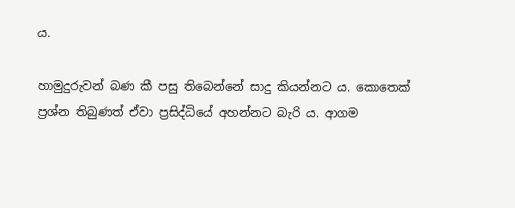ය.

හාමුදුරුවන් බණ කී පසු තිබෙන්නේ සාදු කියන්නට ය. කොතෙක් ප්‍රශ්න තිබුණත් ඒවා ප්‍රසිද්ධියේ අහන්නට බැරි ය. ආගම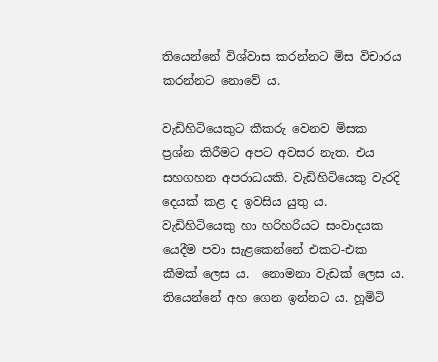තියෙන්නේ විශ්වාස කරන්නට මිස විචාරය කරන්නට නොවේ ය.

වැඩිහිටියෙකුට කීකරු වෙනව මිසක ප්‍රශ්න කිරීමට අපට අවසර නැත. එය සහගහන අපරාධයකි. වැඩිහිටියෙකු වැරදි දෙයක් කළ ද ඉවසිය යුතු ය. වැඩිහිටියෙකු හා හරිහරියට සංවාදයක යෙදීම පවා සැළකෙන්නේ එකට-එක කීමක් ලෙස ය.  නොමනා වැඩක් ලෙස ය. තියෙන්නේ අහ ගෙන ඉන්නට ය. හූමිටි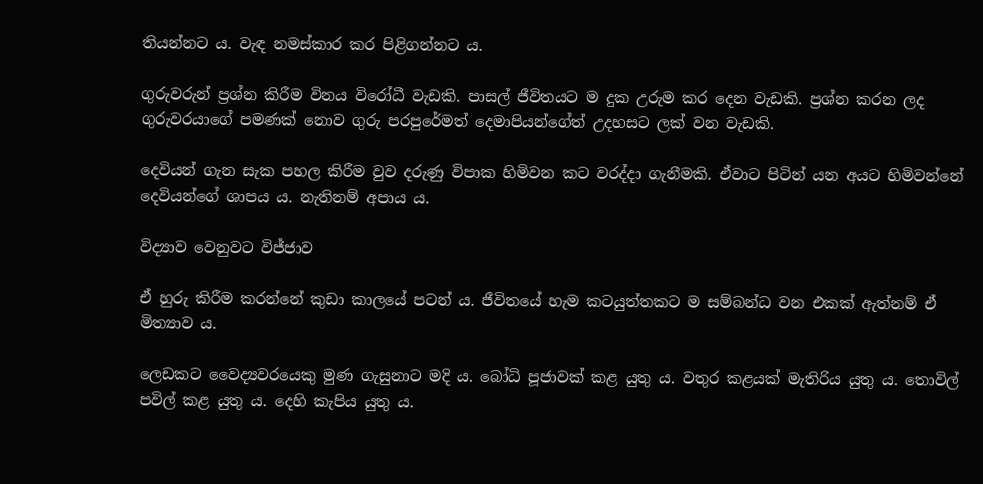තියන්නට ය. වැඳ නමස්කාර කර පිළිගන්නට ය.

ගුරුවරුන් ප්‍රශ්න කිරීම විනය විරෝධී වැඩකි. පාසල් ජීවිතයට ම දුක උරුම කර දෙන වැඩකි. ප්‍රශ්න කරන ලද ගුරුවරයාගේ පමණක් නොව ගුරු පරපුරේමත් දෙමාපියන්ගේත් උදහසට ලක් වන වැඩකි.

දෙවියන් ගැන සැක පහල කිරීම වුව දරුණු විපාක හිමිවන කට වරද්දා ගැනීමකි. ඒවාට පිටින් යන අයට හිමිවන්නේ දෙවියන්ගේ ශාපය ය. නැතිනම් අපාය ය.

විද්‍යාව වෙනුවට විජ්ජාව

ඒ හුරු කිරීම කරන්නේ කුඩා කාලයේ පටන් ය. ජීවිතයේ හැම කටයුත්තකට ම සම්බන්ධ වන එකක් ඇත්නම් ඒ මිත්‍යාව ය.

ලෙඩකට වෛද්‍යවරයෙකු මුණ ගැසුනාට මදි ය. බෝධි පූජාවක් කළ යුතු ය. වතුර කළයක් මැතිරිය යුතු ය. තොවිල් පවිල් කළ යුතු ය. දෙහි කැපිය යුතු ය.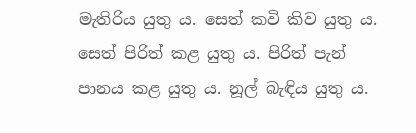මැතිරිය යුතු ය. සෙත් කවි කිව යුතු ය. සෙත් පිරිත් කළ යුතු ය. පිරිත් පැන් පානය කළ යුතු ය. නූල් බැඳිය යුතු ය.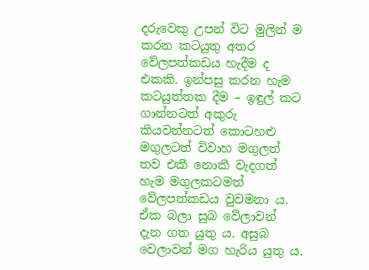දරුවෙකු උපන් විට මුලින් ම කරන කටයුතු අතර වේලපත්කඩය හැදීම ද එකකි. ඉන්පසු කරන හැම කටයුත්තක දීම – ඉඳුල් කට ගාන්නටත් අකුරු කියවන්නටත් කොටහළු මගුලටත් විවාහ මගුලත් තව එකී නොකී වැදගත් හැම මගුලකටමත් වේලපත්කඩය වුවමනා ය. ඒක බලා සුබ වේලාවන් දැන ගත යුතු ය. අසුබ වෙලාවන් මග හැරිය යුතු ය.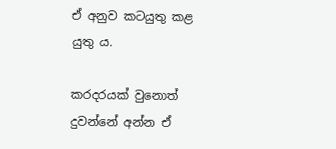ඒ අනුව කටයුතු කළ යුතු ය.

කරදරයක් වුනොත් දුවන්නේ අන්න ඒ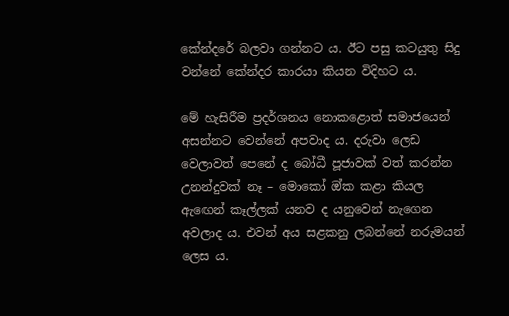කේන්දරේ බලවා ගන්නට ය. ඊට පසු කටයුතු සිදු වන්නේ කේන්දර කාරයා කියන විදිහට ය.

මේ හැසිරීම ප්‍රදර්ශනය නොකළොත් සමාජයෙන් අසන්නට වෙන්නේ අපවාද ය. දරුවා ලෙඩ වෙලාවත් පෙනේ ද බෝධී පූජාවක් වත් කරන්න උනන්දුවක් නෑ – මොකෝ ඔ්ක කළා කියල ඇඟෙන් කෑල්ලක් යනව ද යනුවෙන් නැගෙන අවලාද ය. එවන් අය සළකනු ලබන්නේ නරුමයන් ලෙස ය.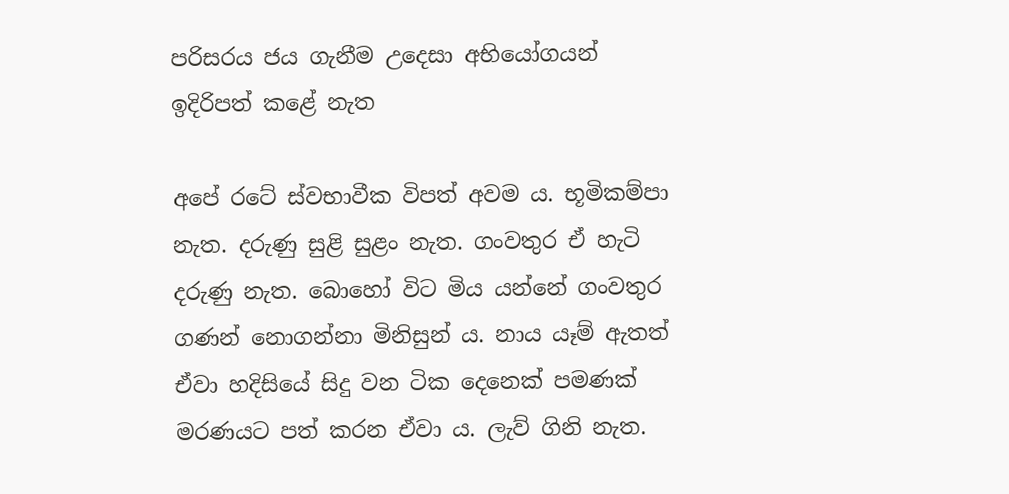පරිසරය ජය ගැනීම උදෙසා අභියෝගයන් ඉදිරිපත් කළේ නැත

අපේ රටේ ස්වභාවීක විපත් අවම ය. භූමිකම්පා නැත. දරුණු සුළි සුළං නැත. ගංවතුර ඒ හැටි දරුණු නැත. බොහෝ විට මිය යන්නේ ගංවතුර ගණන් නොගන්නා මිනිසුන් ය. නාය යෑම් ඇතත් ඒවා හදිසියේ සිදු වන ටික දෙනෙක් පමණක් මරණයට පත් කරන ඒවා ය. ලැව් ගිනි නැත.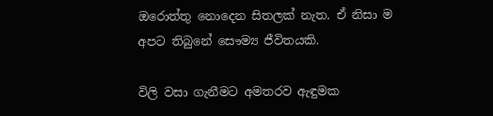ඔරොත්තු නොදෙන සිතලක් නැත. ඒ නිසා ම අපට තිබුනේ සෞම්‍ය ජීවිතයකි.

විලි වසා ගැනීමට අමතරව ඇඳුමක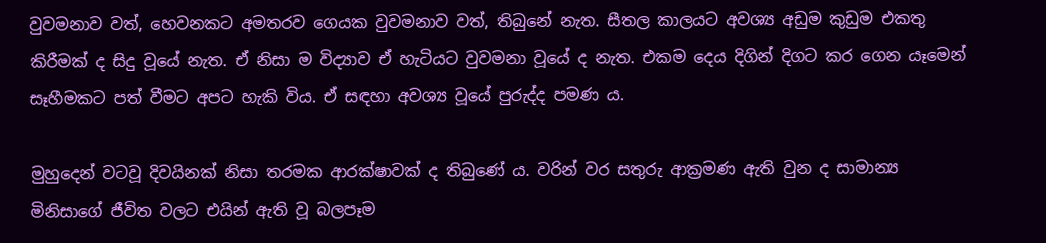වුවමනාව වත්, හෙවනකට අමතරව ගෙයක වුවමනාව වත්, තිබුනේ නැත. සීතල කාලයට අවශ්‍ය අඩුම කුඩුම එකතු කිරීමක් ද සිදු වූයේ නැත. ඒ නිසා ම විද්‍යාව ඒ හැටියට වුවමනා වූයේ ද නැත. එකම දෙය දිගින් දිගට කර ගෙන යෑමෙන් සෑහීමකට පත් වීමට අපට හැකි විය. ඒ සඳහා අවශ්‍ය වූයේ පුරුද්ද පමණ ය.

මුහුදෙන් වටවූ දිවයිනක් නිසා තරමක ආරක්ෂාවක් ද තිබුණේ ය. වරින් වර සතුරු ආක්‍රමණ ඇති වුන ද සාමාන්‍ය මිනිසාගේ ජීවිත වලට එයින් ඇති වූ බලපෑම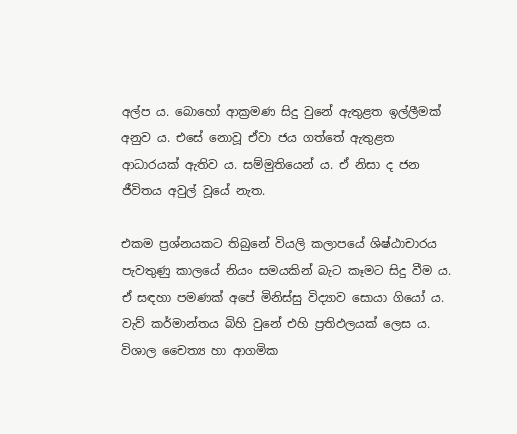අල්ප ය. බොහෝ ආක්‍රමණ සිදු වුනේ ඇතුළත ඉල්ලීමක් අනුව ය. එසේ නොවූ ඒවා ජය ගත්තේ ඇතුළත ආධාරයක් ඇතිව ය. සම්මුතියෙන් ය. ඒ නිසා ද ජන ජීවිතය අවුල් වූයේ නැත.

එකම ප්‍රශ්නයකට තිබුනේ වියලි කලාපයේ ශිෂ්ඨාචාරය පැවතුණු කාලයේ නියං සමයකින් බැට කෑමට සිදු වීම ය. ඒ සඳහා පමණක් අපේ මිනිස්සු විද්‍යාව සොයා ගියෝ ය. වැව් කර්මාන්තය බිහි වුනේ එහි ප්‍රතිඵලයක් ලෙස ය. විශාල චෛත්‍ය හා ආගමික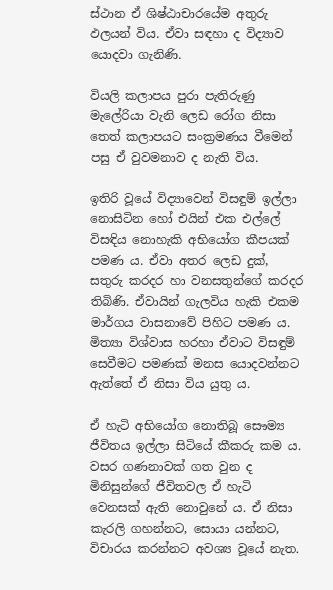ස්ථාන ඒ ශිෂ්ඨාචාරයේම අතුරු ඵලයන් විය. ඒවා සඳහා ද විද්‍යාව යොදවා ගැනිණි.

වියලි කලාපය පුරා පැතිරුණු මැලේරියා වැනි ලෙඩ රෝග නිසා තෙත් කලාපයට සංක්‍රමණය වීමෙන් පසු ඒ වුවමනාව ද නැති විය.

ඉතිරි වූයේ විද්‍යාවෙන් විසඳුම් ඉල්ලා නොසිටින හෝ එයින් එක එල්ලේ විසඳිය නොහැකි අභියෝග කීපයක් පමණ ය. ඒවා අතර ලෙඩ දුක්, සතුරු කරදර හා වනසතුන්ගේ කරදර තිබිණි. ඒවායින් ගැලවිය හැකි එකම මාර්ගය වාසනාවේ පිහිට පමණ ය. මිත්‍යා විශ්වාස හරහා ඒවාට විසඳුම් සෙවීමට පමණක් මනස යොදවන්නට ඇත්තේ ඒ නිසා විය යුතු ය.

ඒ හැටි අභියෝග නොතිබූ සෞම්‍ය ජීවිතය ඉල්ලා සිටියේ කීකරු කම ය. වසර ගණනාවක් ගත වුන ද මිනිසුන්ගේ ජීවිතවල ඒ හැටි වෙනසක් ඇති නොවුනේ ය. ඒ නිසා කැරලි ගහන්නට, සොයා යන්නට, විචාරය කරන්නට අවශ්‍ය වූයේ නැත.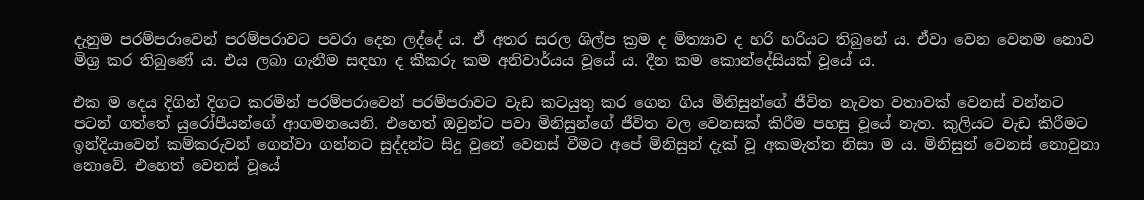දැනුම පරම්පරාවෙන් පරම්පරාවට පවරා දෙන ලද්දේ ය. ඒ අතර සරල ශිල්ප ක්‍රම ද මිත්‍යාව ද හරි හරියට තිබුනේ ය. ඒවා වෙන වෙනම නොව මිශ්‍ර කර තිබුණේ ය. එය ලබා ගැනීම සඳහා ද කීකරු කම අනිවාර්යය වූයේ ය. දීන කම කොන්දේසියක් වූයේ ය.

එක ම දෙය දිගින් දිගට කරමින් පරම්පරාවෙන් පරම්පරාවට වැඩ කටයුතු කර ගෙන ගිය මිනිසුන්ගේ ජීවිත නැවත වතාවක් වෙනස් වන්නට පටන් ගත්තේ යුරෝපීයන්ගේ ආගමනයෙනි. එහෙත් ඔවුන්ට පවා මිනිසුන්ගේ ජීවිත වල වෙනසක් කිරීම පහසු වූයේ නැත. කුලියට වැඩ කිරීමට ඉන්දියාවෙන් කම්කරුවන් ගෙන්වා ගන්නට සුද්දන්ට සිදු වුනේ වෙනස් වීමට අපේ මිනිසුන් දැක් වූ අකමැත්ත නිසා ම ය. මිනිසුන් වෙනස් නොවුනා නොවේ. එහෙත් වෙනස් වූයේ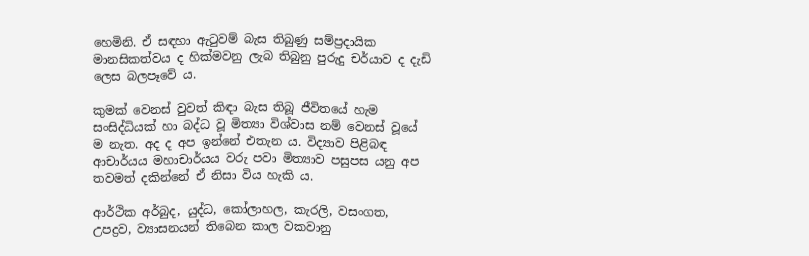හෙමිනි. ඒ සඳහා ඇටුවම් බැස තිබුණු සම්ප්‍රදායික මානසිකත්වය ද හික්මවනු ලැබ තිබුනු පුරුදු චර්යාව ද දැඩි ලෙස බලපෑවේ ය.

කුමක් වෙනස් වුවත් කිඳා බැස තිබූ ජීවිතයේ හැම සංසිද්ධියක් හා බද්ධ වූ මිත්‍යා විශ්වාස නම් වෙනස් වූයේ ම නැත. අද ද අප ඉන්නේ එතැන ය. විද්‍යාව පිළිබඳ ආචාර්යය මහාචාර්යය වරු පවා මිත්‍යාව පසුපස යනු අප තවමත් දකින්නේ ඒ නිසා විය හැකි ය.

ආර්ථික අර්බුද, යුද්ධ, කෝලාහල, කැරලි, වසංගත, උපද්‍රව, ව්‍යාසනයන් තිබෙන කාල වකවානු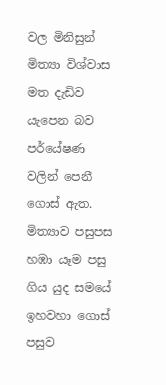වල මිනිසුන් මිත්‍යා විශ්වාස මත දැඩිව යැපෙන බව පර්යේෂණ වලින් පෙනී ගොස් ඇත. මිත්‍යාව පසුපස හඹා යෑම පසු ගිය යුද සමයේ ඉහවහා ගොස් පසුව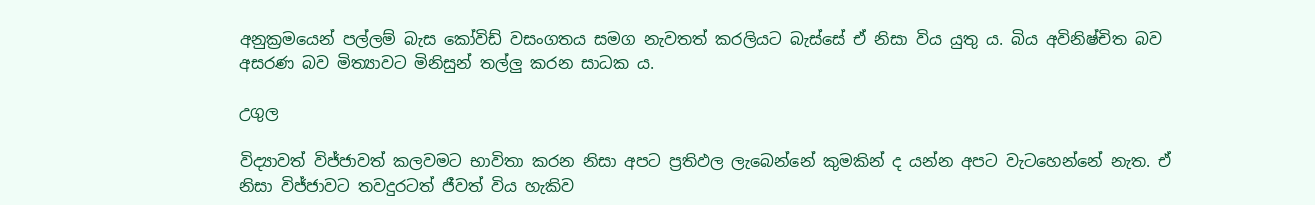අනුක්‍රමයෙන් පල්ලම් බැස කෝවිඩ් වසංගතය සමග නැවතත් කරලියට බැස්සේ ඒ නිසා විය යුතු ය. බිය අවිනිෂ්චිත බව අසරණ බව මිත්‍යාවට මිනිසුන් තල්ලු කරන සාධක ය.

උගුල

විද්‍යාවත් විජ්ජාවත් කලවමට භාවිතා කරන නිසා අපට ප්‍රතිඵල ලැබෙන්නේ කුමකින් ද යන්න අපට වැටහෙන්නේ නැත. ඒ නිසා විජ්ජාවට තවදුරටත් ජීවත් විය හැකිව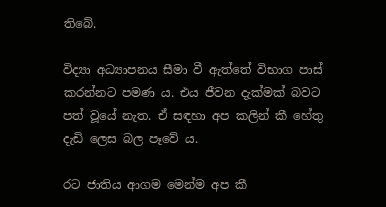තිබේ.

විද්‍යා අධ්‍යාපනය සීමා වී ඇත්තේ විභාග පාස් කරන්නට පමණ ය. එය ජීවන දැක්මක් බවට පත් වූයේ නැත. ඒ සඳහා අප කලින් කී හේතු දැඩි ලෙස බල පෑවේ ය.

රට ජාතිය ආගම මෙන්ම අප කී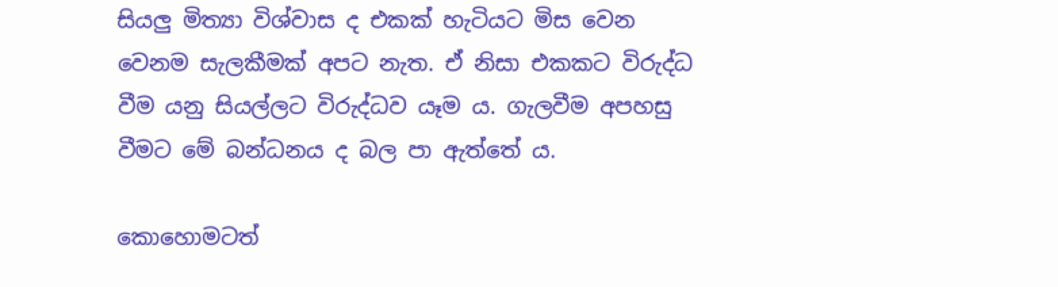සියලු මිත්‍යා විශ්වාස ද එකක් හැටියට මිස වෙන වෙනම සැලකීමක් අපට නැත. ඒ නිසා එකකට විරුද්ධ වීම යනු සියල්ලට විරුද්ධව යෑම ය. ගැලවීම අපහසු වීමට මේ බන්ධනය ද බල පා ඇත්තේ ය.

කොහොමටත්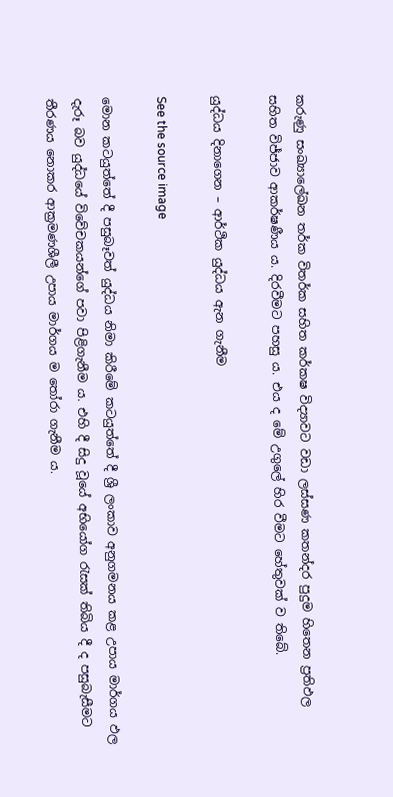කරුණු සංඛ්‍යාලේඛන තර්ක විතර්ක සහිත කර්කෂ විද්‍යාවට වඩා ලස්සණ කතන්දර පුදුම හිතෙන ප්‍රතිඵල සහිත විජ්ජාව ආකර්ෂණීය ය. දිරවීමට පහසු ය. එය ද මේ උගුලේ හිර වීමට හේතුවක් ව තිබේ.

යුද්ධය දිනාගෙන – ආර්ථික යුද්ධය ඇන ගැනීම

See the source image

මොන කටයුත්තේ දී පසුබෑවත් යුද්ධය නිමා කිරීමේ කටයුත්තේ දී ශ්‍රී ලංකාව අනුගමනය කළ උපාය මාර්ගය ඵල දැරූ බව යුද්ධයේ විවේචකයන්ගේ පවා පිළිගැනීම ය. එහි දී සිදු වූයේ අභියෝග රැසක් තිබිය දී ද පසුබැසීමට තීරණය නොකර ආක්‍රමණශීලී උපාය මාර්ගය ම තෝරා ගැනීම ය.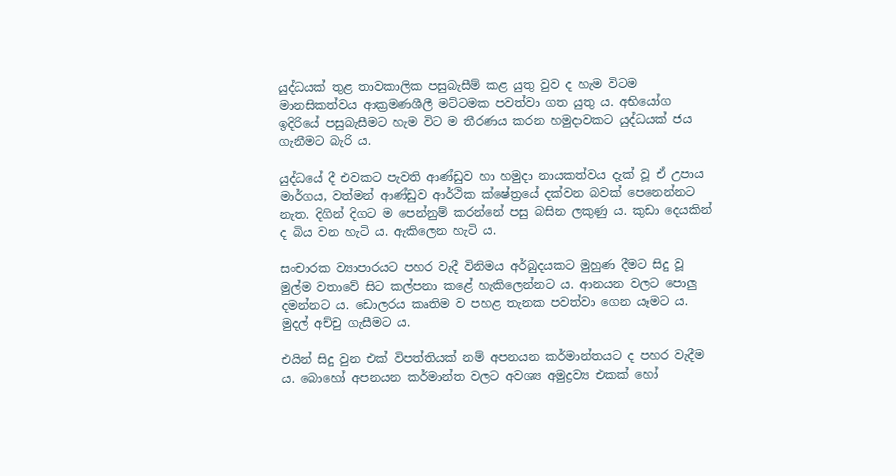යුද්ධයක් තුළ තාවකාලික පසුබැසීම් කළ යුතු වුව ද හැම විටම මානසිකත්වය ආක්‍රමණශීලී මට්ටමක පවත්වා ගත යුතු ය. අභියෝග ඉදිරියේ පසුබැසීමට හැම විට ම තීරණය කරන හමුදාවකට යුද්ධයක් ජය ගැනීමට බැරි ය.

යුද්ධයේ දී එවකට පැවති ආණ්ඩුව හා හමුදා නායකත්වය දැක් වූ ඒ උපාය මාර්ගය, වත්මන් ආණ්ඩුව ආර්ථික ක්ෂේත්‍රයේ දක්වන බවක් පෙනෙන්නට නැත. දිගින් දිගට ම පෙන්නුම් කරන්නේ පසු බසින ලකුණු ය. කුඩා දෙයකින් ද බිය වන හැටි ය. ඇකිලෙන හැටි ය.

සංචාරක ව්‍යාපාරයට පහර වැදී විනිමය අර්බුදයකට මුහුණ දීමට සිදු වූ මුල්ම වතාවේ සිට කල්පනා කළේ හැකිලෙන්නට ය. ආනයන වලට පොලු දමන්නට ය. ඩොලරය කෘතිම ව පහළ තැනක පවත්වා ගෙන යෑමට ය. මුදල් අච්චු ගැසීමට ය.

එයින් සිදු වුන එක් විපත්තියක් නම් අපනයන කර්මාන්තයට ද පහර වැදීම ය. බොහෝ අපනයන කර්මාන්ත වලට අවශ්‍ය අමුද්‍රව්‍ය එකක් හෝ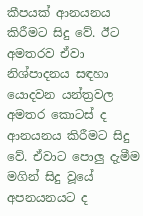කීපයක් ආනයනය කිරීමට සිදු වේ. ඊට අමතරව ඒවා නිශ්පාදනය සඳහා යොදවන යන්ත්‍රවල අමතර කොටස් ද ආනයනය කිරීමට සිදු වේ. ඒවාට පොලු දැමීම මගින් සිදු වූයේ අපනයනයට ද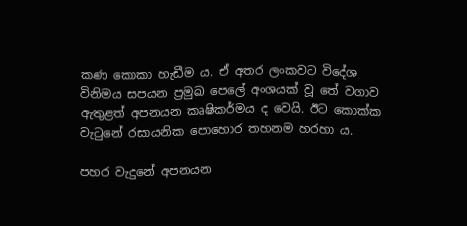කණ කොකා හැඩීම ය. ඒ අතර ලංකවට විදේශ විනිමය සපයන ප්‍රමුඛ පෙලේ අංශයක් වූ තේ වගාව ඇතුළත් අපනයන කෘෂිකර්මය ද වෙයි. ඊට කොක්ක වැටුනේ රසායනික පොහොර තහනම හරහා ය.

පහර වැදුනේ අපනයන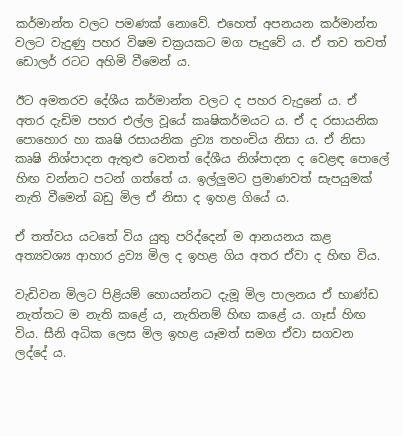කර්මාන්ත වලට පමණක් නොවේ. එහෙත් අපනයන කර්මාන්ත වලට වැදුණු පහර විෂම චක්‍රයකට මග පෑදුවේ ය. ඒ තව තවත් ඩොලර් රටට අහිමි වීමෙන් ය.

ඊට අමතරව දේශීය කර්මාන්ත වලට ද පහර වැදුනේ ය. ඒ අතර දැඩිම පහර එල්ල වූයේ කෘෂිකර්මයට ය. ඒ ද රසායනික පොහොර හා කෘෂි රසායනික ද්‍රව්‍ය තහංචිය නිසා ය. ඒ නිසා කෘෂි නිශ්පාදන ඇතුළු වෙනත් දේශීය නිශ්පාදන ද වෙළඳ පොලේ හිඟ වන්නට පටන් ගත්තේ ය. ඉල්ලුමට ප්‍රමාණවත් සැපයුමක් නැති වීමෙන් බඩු මිල ඒ නිසා ද ඉහළ ගියේ ය.

ඒ තත්වය යටතේ විය යුතු පරිද්දෙන් ම ආනයනය කළ අත්‍යවශ්‍ය ආහාර ද්‍රව්‍ය මිල ද ඉහළ ගිය අතර ඒවා ද හිඟ විය.

වැඩිවන මිලට පිළියම් හොයන්නට දැමූ මිල පාලනය ඒ භාණ්ඩ නැත්තට ම නැති කළේ ය, නැතිනම් හිඟ කළේ ය. ගෑස් හිඟ විය. සීනි අධික ලෙස මිල ඉහළ යෑමත් සමග ඒවා සගවන ලද්දේ ය.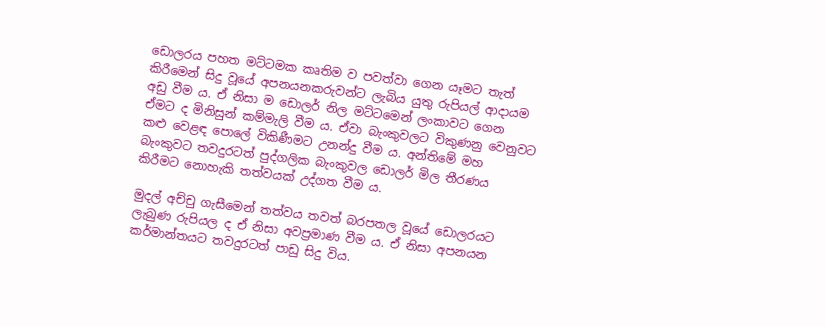ඩොලරය පහත මට්ටමක කෘතිම ව පවත්වා ගෙන යෑමට තැත් කිරීමෙන් සිදු වූයේ අපනයනකරුවන්ට ලැබිය යුතු රුපියල් ආදායම අඩු වීම ය. ඒ නිසා ම ඩොලර් නිල මට්ටමෙන් ලංකාවට ගෙන ඒමට ද මිනිසුන් කම්මැලි වීම ය. ඒවා බැංකුවලට විකුණනු වෙනුවට කළු වෙළඳ පොලේ විකිණීමට උනන්දු වීම ය. අන්තිමේ මහ බැංකුවට තවදුරටත් පුද්ගලික බැංකුවල ඩොලර් මිල තීරණය කිරීමට නොහැකි තත්වයක් උද්ගත වීම ය.

මුදල් අච්චු ගැසීමෙන් තත්වය තවත් බරපතල වූයේ ඩොලරයට ලැබුණ රුපියල ද ඒ නිසා අවප්‍රමාණ වීම ය. ඒ නිසා අපනයන කර්මාන්තයට තවදුරටත් පාඩු සිදු විය.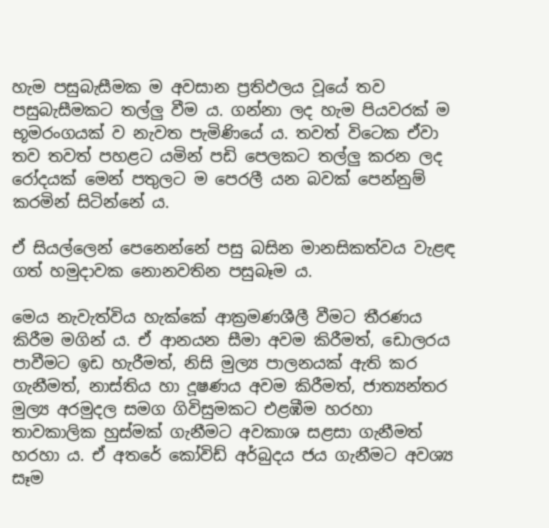හැම පසුබැසීමක ම අවසාන ප්‍රතිඵලය වූයේ තව පසුබැසීමකට තල්ලු වීම ය. ගන්නා ලද හැම පියවරක් ම භූමරංගයක් ව නැවත පැමිණියේ ය. තවත් විටෙක ඒවා තව තවත් පහළට යමින් පඩි පෙලකට තල්ලු කරන ලද රෝදයක් මෙන් පතුලට ම පෙරලී යන බවක් පෙන්නුම් කරමින් සිටින්නේ ය.

ඒ සියල්ලෙන් පෙනෙන්නේ පසු බසින මානසිකත්වය වැළඳ ගත් හමුදාවක නොනවතින පසුබෑම ය.

මෙය නැවැත්විය හැක්කේ ආක්‍රමණශීලී වීමට තීරණය කිරීම මගින් ය. ඒ ආනයන සීමා අවම කිරීමත්, ඩොලරය පාවීමට ඉඩ හැරීමත්, නිසි මුල්‍ය පාලනයක් ඇති කර ගැනීමත්, නාස්තිය හා දූෂණය අවම කිරීමත්, ජාත්‍යන්තර මුල්‍ය අරමුදල සමග ගිවිසුමකට එළඹීම හරහා තාවකාලික හුස්මක් ගැනීමට අවකාශ සළසා ගැනීමත් හරහා ය. ඒ අතරේ කෝවිඩ් අර්බුදය ජය ගැනීමට අවශ්‍ය සෑම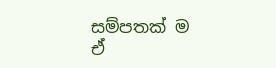සම්පතක් ම ඒ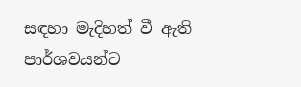සඳහා මැදිහත් වී ඇති පාර්ශවයන්ට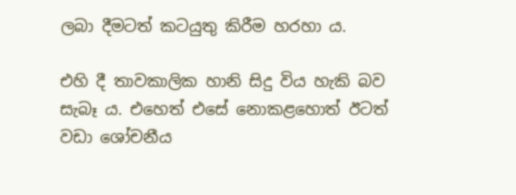ලබා දීමටත් කටයුතු කිරීම හරහා ය.

එහි දී තාවකාලික හානි සිදු විය හැකි බව සැබෑ ය. එහෙත් එසේ නොකළහොත් ඊටත් වඩා ශෝචනීය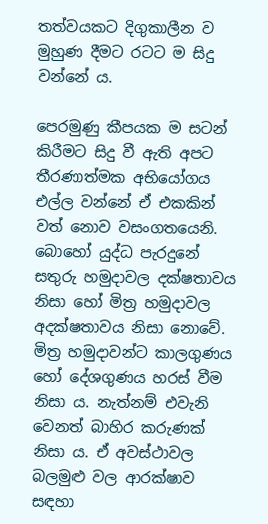තත්වයකට දිගුකාලීන ව මුහුණ දීමට රටට ම සිදු වන්නේ ය.

පෙරමුණු කීපයක ම සටන් කිරීමට සිදු වී ඇති අපට තීරණාත්මක අභියෝගය එල්ල වන්නේ ඒ එකකින් වත් නොව වසංගතයෙනි. බොහෝ යුද්ධ පැරදුනේ සතුරු හමුදාවල දක්ෂතාවය නිසා හෝ මිත්‍ර හමුදාවල අදක්ෂතාවය නිසා නොවේ. මිත්‍ර හමුදාවන්ට කාලගුණය හෝ දේශගුණය හරස් වීම නිසා ය. නැත්නම් එවැනි වෙනත් බාහිර කරුණක් නිසා ය. ඒ අවස්ථාවල බලමුළු වල ආරක්ෂාව සඳහා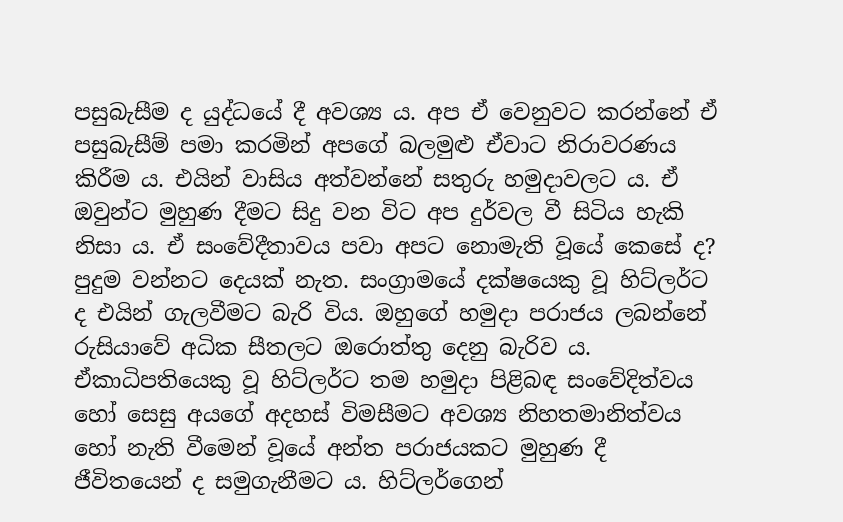පසුබැසීම ද යුද්ධයේ දී අවශ්‍ය ය. අප ඒ වෙනුවට කරන්නේ ඒ පසුබැසීම් පමා කරමින් අපගේ බලමුළු ඒවාට නිරාවරණය කිරීම ය. එයින් වාසිය අත්වන්නේ සතුරු හමුදාවලට ය. ඒ ඔවුන්ට මුහුණ දීමට සිදු වන විට අප දුර්වල වී සිටිය හැකි නිසා ය. ඒ සංවේදීතාවය පවා අපට නොමැති වූයේ කෙසේ ද? පුදුම වන්නට දෙයක් නැත. සංග්‍රාමයේ දක්ෂයෙකු වූ හිට්ලර්ට ද එයින් ගැලවීමට බැරි විය. ඔහුගේ හමුදා පරාජය ලබන්නේ රුසියාවේ අධික සීතලට ඔරොත්තු දෙනු බැරිව ය. ඒකාධිපතියෙකු වූ හිට්ලර්ට තම හමුදා පිළිබඳ සංවේදිත්වය හෝ සෙසු අයගේ අදහස් විමසීමට අවශ්‍ය නිහතමානිත්වය හෝ නැති වීමෙන් වූයේ අන්ත පරාජයකට මුහුණ දී ජීවිතයෙන් ද සමුගැනීමට ය. හිට්ලර්ගෙන්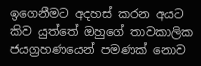ඉගෙනීමට අදහස් කරන අයට කිව යුත්තේ ඔහුගේ තාවකාලික ජයග්‍රහණයෙන් පමණක් නොව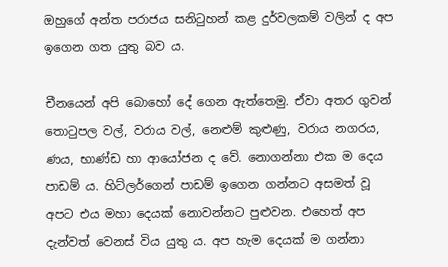ඔහුගේ අන්ත පරාජය සනිටුහන් කළ දුර්වලකම් වලින් ද අප ඉගෙන ගත යුතු බව ය.

චීනයෙන් අපි බොහෝ දේ ගෙන ඇත්තෙමු. ඒවා අතර ගුවන් තොටුපල වල්, වරාය වල්, නෙළුම් කුළුණු, වරාය නගරය, ණය, භාණ්ඩ හා ආයෝජන ද වේ. නොගන්නා එක ම දෙය පාඩම් ය. හිට්ලර්ගෙන් පාඩම් ඉගෙන ගන්නට අසමත් වූ අපට එය මහා දෙයක් නොවන්නට පුළුවන. එහෙත් අප දැන්වත් වෙනස් විය යුතු ය. අප හැම දෙයක් ම ගන්නා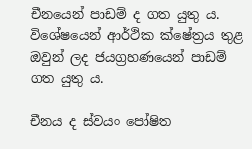චීනයෙන් පාඩම් ද ගත යුතු ය. විශේෂයෙන් ආර්ථික ක්ෂේත්‍රය තුළ ඔවුන් ලද ජයග්‍රහණයෙන් පාඩම් ගත යුතු ය.

චීනය ද ස්වයං පෝෂිත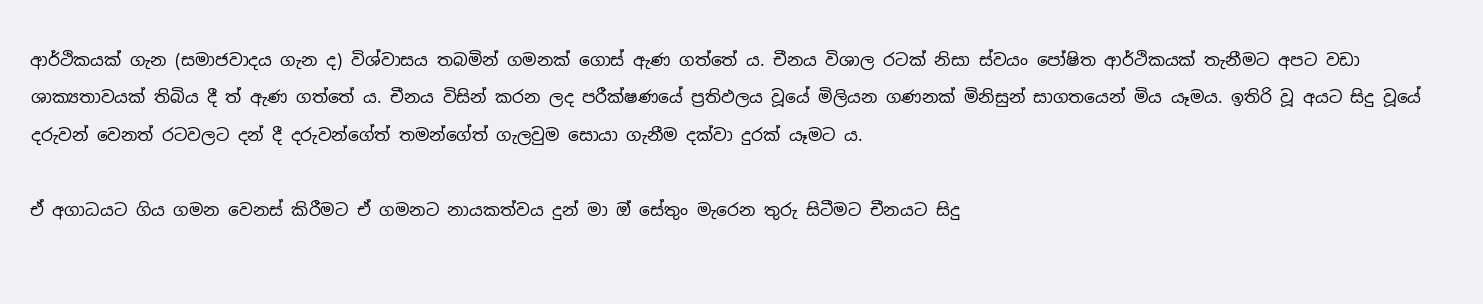ආර්ථිකයක් ගැන (සමාජවාදය ගැන ද) විශ්වාසය තබමින් ගමනක් ගොස් ඇණ ගත්තේ ය. චීනය විශාල රටක් නිසා ස්වයං පෝෂිත ආර්ථිකයක් තැනීමට අපට වඩා ශාක්‍යතාවයක් තිබිය දී ත් ඇණ ගත්තේ ය. චීනය විසින් කරන ලද පරීක්ෂණයේ ප්‍රතිඵලය වූයේ මිලියන ගණනක් මිනිසුන් සාගතයෙන් මිය යෑමය. ඉතිරි වූ අයට සිදු වූයේ දරුවන් වෙනත් රටවලට දන් දී දරුවන්ගේත් තමන්ගේත් ගැලවුම සොයා ගැනීම දක්වා දුරක් යෑමට ය.

ඒ අගාධයට ගිය ගමන වෙනස් කිරීමට ඒ ගමනට නායකත්වය දුන් මා ඔ් සේතුං මැරෙන තුරු සිටීමට චීනයට සිදු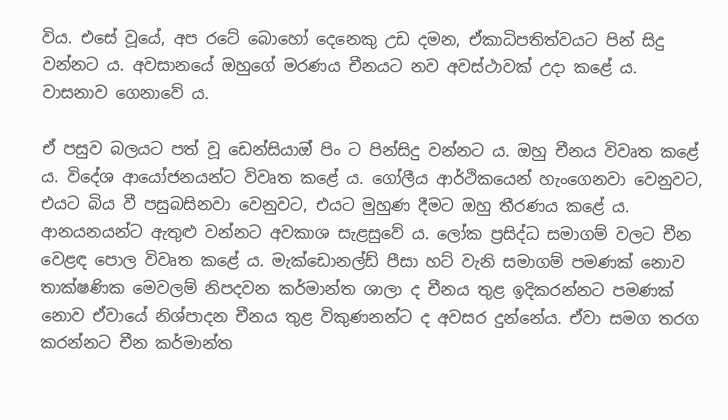විය. එසේ වූයේ, අප රටේ බො‌හෝ දෙනෙකු උඩ දමන, ඒකාධිපතිත්වයට පින් සිදු වන්නට ය. අවසානයේ ඔහුගේ මරණය චීනයට නව අවස්ථාවක් උදා කළේ ය. වාසනාව ගෙනාවේ ය.

ඒ පසුව බලයට පත් වූ ඩෙන්සියාඔ් පිං ට පින්සිදු වන්නට ය. ඔහු චීනය විවෘත කළේ ය. විදේශ ආයෝජනයන්ට විවෘත කළේ ය. ගෝලීය ආර්ථිකයෙන් හැංගෙනවා වෙනුවට, එයට බිය වී පසුබසිනවා වෙනුවට, එයට මුහුණ දීමට ඔහු තීරණය කළේ ය. ආනයනයන්ට ඇතුළු වන්නට අවකාශ සැළසුවේ ය. ලෝක ප්‍රසිද්ධ සමාගම් වලට චීන වෙළඳ පොල විවෘත කළේ ය. මැක්ඩොනල්ඩ් පීසා හට් වැනි සමාගම් පමණක් නොව තාක්ෂණික මෙවලම් නිපදවන කර්මාන්ත ශාලා ද චීනය තුළ ඉදිකරන්නට පමණක් නොව ඒවායේ නිශ්පාදන චීනය තුළ විකුණනන්ට ද අවසර දුන්නේය. ඒවා සමග තරග කරන්නට චීන කර්මාන්ත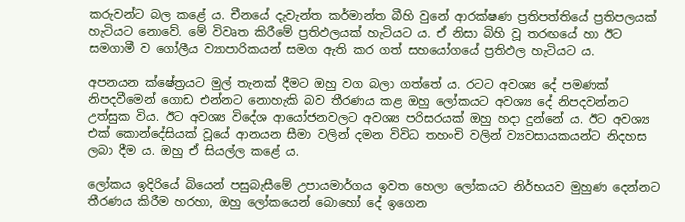කරුවන්ට බල කළේ ය. චීනයේ දැවැන්ත කර්මාන්ත බීහි වුනේ ආරක්ෂණ ප්‍රතිපත්තියේ ප්‍රතිපලයක් හැටියට නොවේ. මේ විවෘත කිරීමේ ප්‍රතිඵලයක් හැටියට ය. ඒ නිසා බිහි වූ තරඟයේ හා ඊට සමගාමී ව ගෝලීය ව්‍යාපාරිකයන් සමග ඇති කර ගත් සහයෝගයේ ප්‍රතිඵල හැටියට ය.

අපනයන ක්ෂේත්‍රයට මුල් තැනක් දීමට ඔහු වග බලා ගත්තේ ය. රටට අවශ්‍ය දේ පමණක් නිපදවීමෙන් ගොඩ එන්නට නොහැකි බව තීරණය කළ ඔහු ලෝකයට අවශ්‍ය දේ නිපදවන්නට උත්සුක විය. ඊට අවශ්‍ය විදේශ ආයෝජනවලට අවශ්‍ය පරිසරයක් ඔහු හදා දුන්නේ ය. ඊට අවශ්‍ය එක් කොන්දේසියක් වූයේ ආනයන සීමා වලින් දමන විවිධ තහංචි වලින් ව්‍යවසායකයන්ට නිදහස ලබා දීම ය. ඔහු ඒ සියල්ල කළේ ය.

ලෝකය ඉදිරියේ බියෙන් පසුබැසීමේ උපායමාර්ගය ඉවත හෙලා ලෝකයට නිර්භයව මුහුණ දෙන්නට තීරණය කිරීම හරහා, ඔහු ලෝකයෙන් බොහෝ දේ ඉගෙන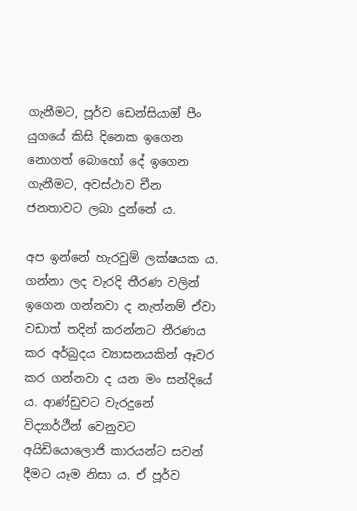ගැනීමට, පූර්ව ඩෙන්සියාඔ් පීං යුගයේ කිසි දිනෙක ඉගෙන නොගත් බොහෝ දේ ඉගෙන ගැනීමට, අවස්ථාව චීන ජනතාවට ලබා දුන්නේ ය.

අප ඉන්නේ හැරවුම් ලක්ෂයක ය. ගන්නා ලද වැරදි තීරණ වලින් ඉගෙන ගන්නවා ද නැත්නම් ඒවා වඩාත් තදින් කරන්නට තීරණය කර අර්බුදය ව්‍යාසනයකින් ඈවර කර ගන්නවා ද යන මං සන්දියේ ය. ආණ්ඩුවට වැරදුනේ විද්‍යාර්ථීන් වෙනුවට අයිඩියොලොජි කාරයන්ට සවන් දීමට යෑම නිසා ය. ඒ පූර්ව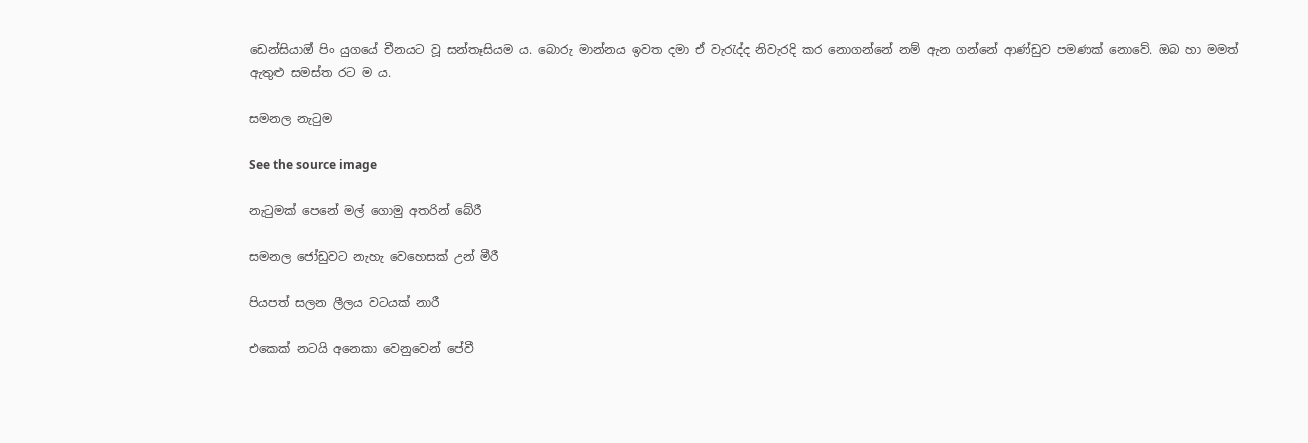ඩෙන්සියාඔ් පිං යුගයේ චීනයට වූ සන්තෑසියම ය. බොරු මාන්නය ඉවත දමා ඒ වැරැද්ද නිවැරදි කර නොගන්නේ නම් ඇන ගන්නේ ආණ්ඩුව පමණක් නොවේ. ඔබ හා මමත් ඇතුළු සමස්ත රට ම ය.

සමනල නැටුම

See the source image

නැටුමක් පෙනේ මල් ගොමු අතරින් බේරී

සමනල ජෝඩුවට නැහැ වෙහෙසක් උන් මීරී

පියපත් සලන ලීලය වටයක් නාරී

එකෙක් නටයි අනෙකා වෙනුවෙන් පේවී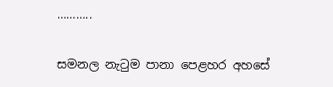………..

සමනල නැටුම පානා පෙළහර අහසේ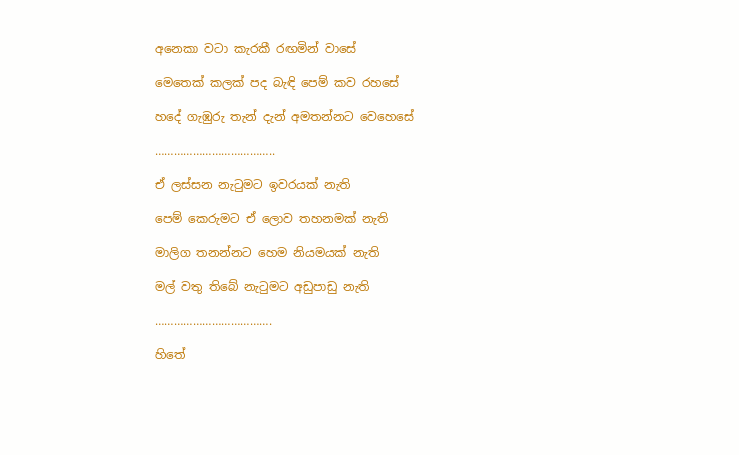අනෙකා වටා කැරකී රඟමින් වාසේ

මෙතෙක් කලක් පද බැඳි පෙම් කව රහසේ

හදේ ගැඹුරු තැන් දැන් අමතන්නට වෙහෙසේ

………………………………..

ඒ ලස්සන නැටුමට ඉවරයක් නැති

පෙම් කෙරුමට ඒ ලොව තහනමක් නැති

මාලිග තනන්නට හෙම නියමයක් නැති

මල් වතු තිබේ නැටුමට අඩුපාඩු නැති

……………………………….

හිතේ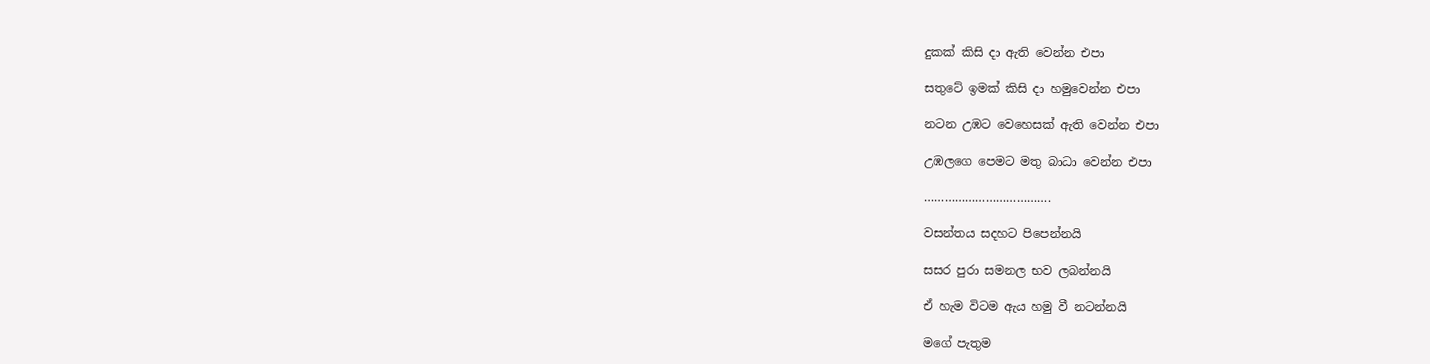දුකක් කිසි දා ඇති වෙන්න එපා

සතුටේ ඉමක් කිසි දා හමුවෙන්න එපා

නටන උඹට වෙහෙසක් ඇති වෙන්න එපා

උඹලගෙ පෙමට මතු බාධා වෙන්න එපා

……………………………….

වසන්තය සදහට පිපෙන්නයි

සසර පුරා සමනල භව ලබන්නයි

ඒ හැම විටම ඇය හමු වී නටන්නයි

මගේ පැතුම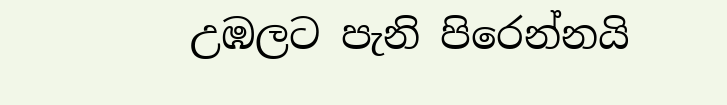උඹලට පැනි පිරෙන්නයි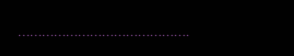…………………………………….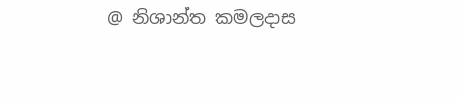@ නිශාන්ත කමලදාස